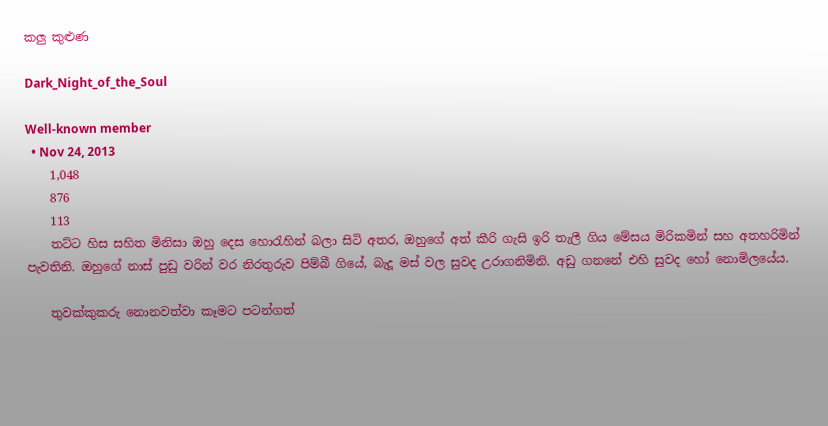කලු කුළුණ

Dark_Night_of_the_Soul

Well-known member
  • Nov 24, 2013
    1,048
    876
    113
    තට්ට හිස සහිත මිනිසා ඔහු දෙස හොරැහින් බලා සිටි අතර, ඔහුගේ අත් කීරි ගැසි ඉරි තැලී ගිය මේසය මිරිකමින් සහ අතහරිමින් පැවතිනි. ඔහුගේ නාස් පුඩු වරින් වර නිරතුරුව පිම්බී ගියේ, බැදූ මස් වල සුවද උරාගනිමිනි. අඩු ගනනේ එහි සුවද හෝ නොමිලයේය.

    තුවක්කුකරු නොනවත්වා කෑමට පටන්ගත්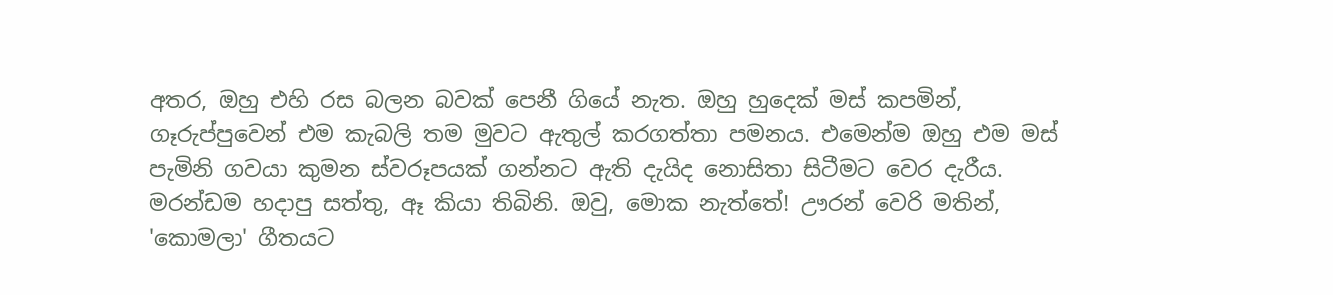අතර, ඔහු එහි රස බලන බවක් පෙනී ගියේ නැත. ඔහු හුදෙක් මස් කපමින්, ගෑරුප්පුවෙන් එම කැබලි තම මුවට ඇතුල් කරගත්තා පමනය. එමෙන්ම ඔහු එම මස් පැමිනි ගවයා කුමන ස්වරූපයක් ගන්නට ඇති දැයිද නොසිතා සිටීමට වෙර දැරීය. මරන්ඩම හදාපු සත්තු, ඈ කියා තිබිනි. ඔවු, මොක නැත්තේ! ඌරන් වෙරි මතින්, 'කොමලා' ගීතයට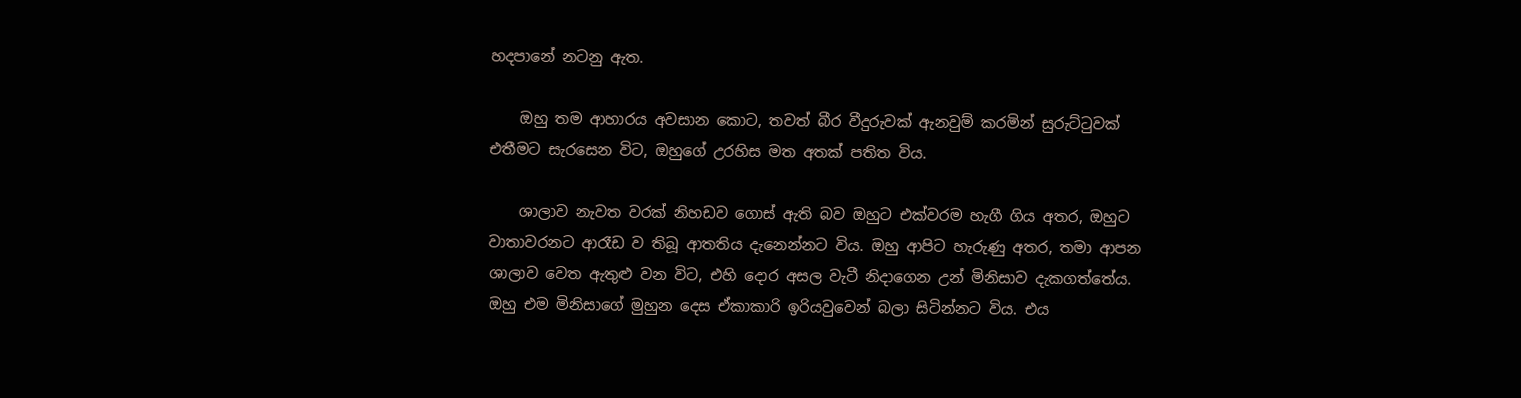හදපානේ නටනු ඇත.

    ඔහු තම ආහාරය අවසාන කොට, තවත් බීර වීදුරුවක් ඇනවුම් කරමින් සුරුට්ටුවක් එතීමට සැරසෙන විට, ඔහුගේ උරහිස මත අතක් පතිත විය.

    ශාලාව නැවත වරක් නිහඩව ගොස් ඇති බව ඔහුට එක්වරම හැගී ගිය අතර, ඔහුට වාතාවරනට ආරෑඩ ව තිබූ ආතතිය දැනෙන්නට විය. ඔහු ආපිට හැරුණු අතර, තමා ආපන ශාලාව වෙත ඇතුළු වන විට, එහි දොර අසල වැටී නිදාගෙන උන් මිනිසාව දැකගත්තේය. ඔහු එම මිනිසාගේ මුහුන දෙස ඒකාකාරි ඉරියවුවෙන් බලා සිටින්නට විය. එය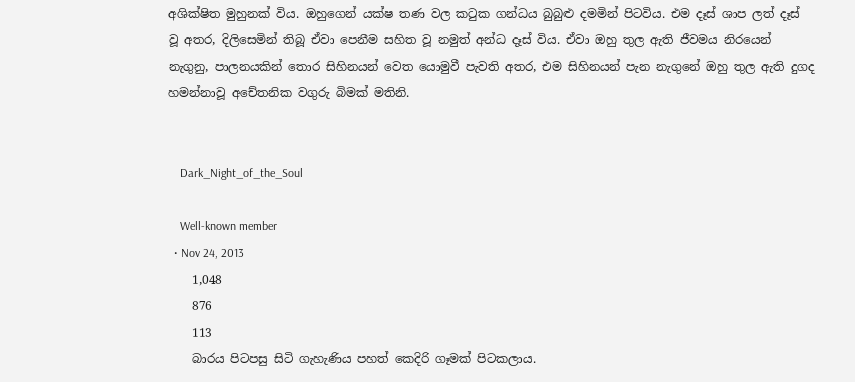අශික්ෂිත මුහුනක් විය. ඔහුගෙන් යක්ෂ තණ වල කටුක ගන්ධය බුබුළු දමමින් පිටවිය. එම දෑස් ශාප ලත් දෑස් වූ අතර, දිලිසෙමින් තිබූ ඒවා පෙනීම සහිත වූ නමුත් අන්ධ දෑස් විය. ඒවා ඔහු තුල ඇති ජීවමය නිරයෙන් නැගුනු, පාලනයකින් තොර සිහිනයන් වෙත යොමුවී පැවති අතර, එම සිහිනයන් පැන නැගුනේ ඔහු තුල ඇති දුගද හමන්නාවූ අචේතනික වගුරු බිමක් මතිනි.


    Dark_Night_of_the_Soul

    Well-known member
  • Nov 24, 2013
    1,048
    876
    113
    බාරය පිටපසු සිටි ගැහැණිය පහත් කෙදිරි ගෑමක් පිටකලාය.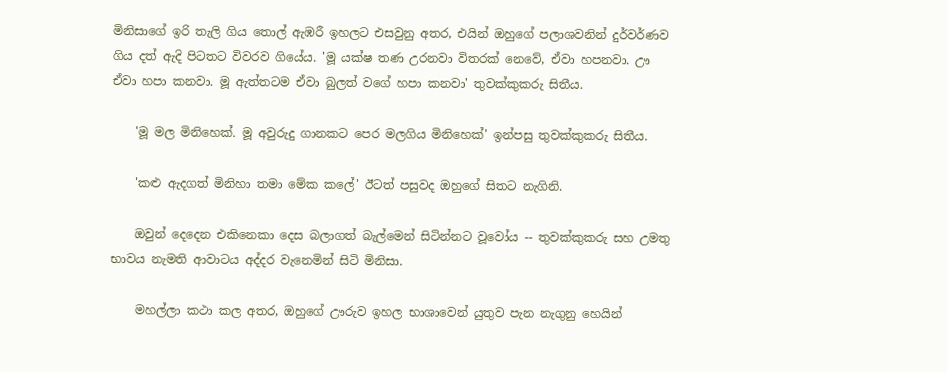මිනිසාගේ ඉරි තැලි ගිය තොල් ඇඹරී ඉහලට එසවුනු අතර, එයින් ඔහුගේ පලාශවනින් දුර්වර්ණව ගිය දත් ඇදි පිටතට විවරව ගියේය. 'මූ යක්ෂ තණ උරනවා විතරක් නෙවේ, ඒවා හපනවා. ඌ ඒවා හපා කනවා. මූ ඇත්තටම ඒවා බුලත් වගේ හපා කනවා' තුවක්කුකරු සිතීය.

    'මූ මල මිනිහෙක්. මූ අවුරුදු ගානකට පෙර මලගිය මිනිහෙක්' ඉන්පසු තුවක්කුකරු සිතීය.

    'කළු ඇදගත් මිනිහා තමා මේක කලේ' ඊටත් පසුවද ඔහුගේ සිතට නැගිනි.

    ඔවුන් දෙදෙන එකිනෙකා දෙස බලාගත් බැල්මෙන් සිටින්නට වූවෝය -- තුවක්කුකරු සහ උමතු භාවය නැමති ආවාටය අද්දර වැනෙමින් සිටි මිනිසා.

    මහල්ලා කථා කල අතර, ඔහුගේ ඌරුව ඉහල භාශාවෙන් යුතුව පැන නැගුනු හෙයින්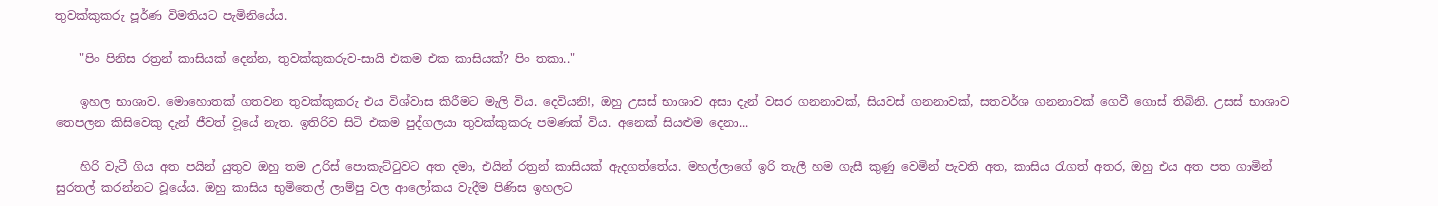තුවක්කුකරු පූර්ණ විමතියට පැමිනියේය.

    "පිං පිනිස රත්‍රන් කාසියක් දෙන්න, තුවක්කුකරුව-සායි එකම එක කාසියක්? පිං තකා.."

    ඉහල භාශාව. මොහොතක් ගතවන තුවක්කුකරු එය විශ්වාස කිරීමට මැලි විය. දෙවියනි!, ඔහු උසස් භාශාව අසා දැන් වසර ගනනාවක්, සියවස් ගනනාවක්, සතවර්ශ ගනනාවක් ගෙවී ගොස් තිබිනි. උසස් භාශාව තෙපලන කිසිවෙකු දැන් ජීවත් ව‍ූයේ නැත. ඉතිරිව සිටි එකම පුද්ගලයා තුවක්කුකරු පමණක් විය. අනෙක් සියළුම දෙනා...

    හිරි වැටී ගිය අත පයින් යුතුව ඔහු තම උරිස් පොකැට්ටුවට අත දමා, එයින් රත්‍රන් කාසියක් ඇදගත්තේය. මහල්ලාගේ ඉරි තැලී හම ගැසී කුණු වෙමින් පැවති අත, කාසිය රැගත් අතර, ඔහු එය අත පත ගාමින් සුරතල් කරන්නට වූයේය. ඔහු කාසිය භුමිතෙල් ලාම්පු වල ආලෝකය වැදීම පිණිස ඉහලට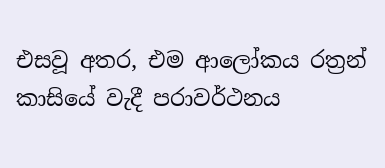එසවූ අතර, එම ආලෝකය රත්‍රන් කාසියේ වැදී පරාවර්ථනය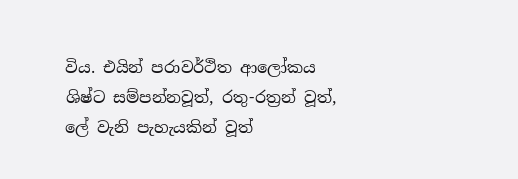විය. එයින් පරාවර්ථිත ආලෝකය ශිෂ්ට සම්පන්නවූත්, රතු-රත්‍රන් වූත්, ලේ වැනි පැහැයකින් වූත්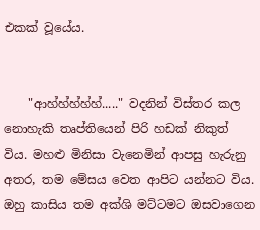එකක් වූයේය.


    "ආහ්හ්හ්හ්හ්....." වදනින් විස්තර කල නොහැකි තෘප්තියෙන් පිරි හඩක් නිකුත් විය. මහළු මිනිසා වැනෙමින් ආපසු හැරුනු අතර, තම මේසය වෙත ආපිට යන්නට විය. ඔහු කාසිය තම අක්ශි මට්ටමට ඔසවාගෙන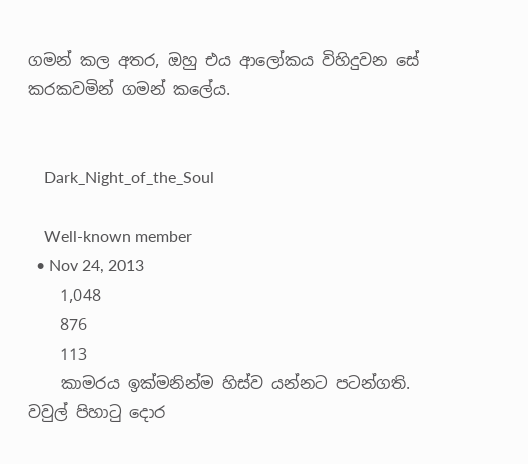ගමන් කල අතර, ඔහු එය ආලෝකය විහිදුවන සේ කරකවමින් ගමන් කලේය.


    Dark_Night_of_the_Soul

    Well-known member
  • Nov 24, 2013
    1,048
    876
    113
    කාමරය ඉක්මනින්ම හිස්ව යන්නට පටන්ගති. වවුල් පිහාටු දොර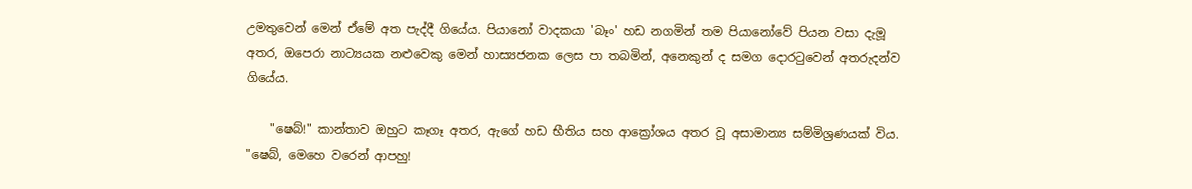උමතුවෙන් මෙන් ඒමේ අත පැද්දී ගියේය. පියානෝ වාදකයා 'බෑං' හඩ නගමින් තම පියානෝවේ පියන වසා දැමූ අතර, ඔපෙරා නාට්‍යයක නළුවෙකු මෙන් හාස්‍යජනක ලෙස පා තබමින්, අනෙකුන් ද සමග දොරටුවෙන් අතරුදන්ව ගියේය.

    "ෂෙබ්!" කාන්තාව ඔහුට කෑගෑ අතර, ඇගේ හඩ භීතිය සහ ආක්‍රෝශය අතර වූ අසාමාන්‍ය සම්මිශ්‍රණයක් විය. "ෂෙබ්, මෙහෙ වරෙන් ආපහු!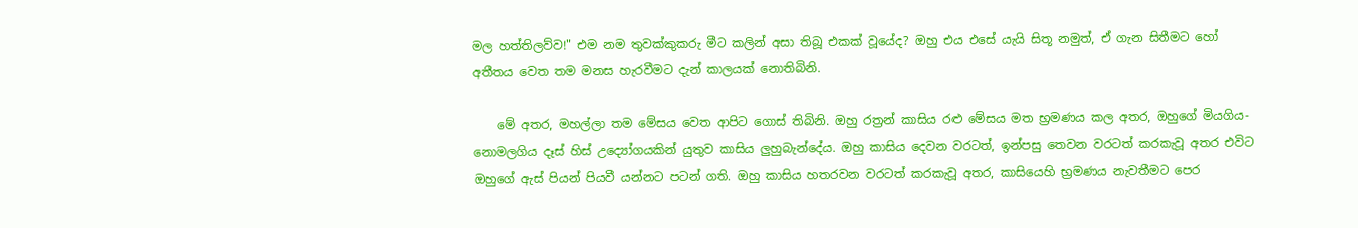මල හත්තිලව්ව!" එම නම තුවක්කුකරු මීට කලින් අසා තිබූ එකක් වූයේද? ඔහු එය එසේ යැයි සිතූ නමුත්, ඒ ගැන සිතීමට හෝ අතීතය වෙත තම මනස හැරවීමට දැන් කාලයක් නොතිබිනි.

    මේ අතර, මහල්ලා තම මේසය වෙත ආපිට ගොස් තිබිනි. ඔහු රත්‍රන් කාසිය රළු මේසය මත භ්‍රමණය කල අතර, ඔහුගේ මියගිය-නොමලගිය දෑස් හිස් උද්‍යෝගයකින් යුතුව කාසිය ලුහුබැන්දේය. ඔහු කාසිය දෙවන වරටත්, ඉන්පසු තෙවන වරටත් කරකැවූ අතර එවිට ඔහුගේ ඇස් පියන් පියවී යන්නට පටන් ගති. ඔහු කාසිය හතරවන වරටත් කරකැවූ අතර, කාසියෙහි භ්‍රමණය නැවතීමට පෙර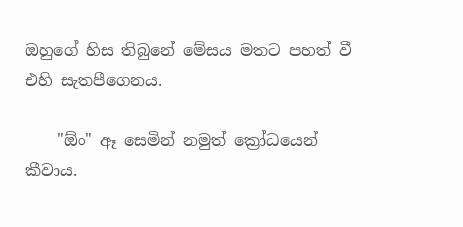ඔහුගේ හිස තිබුනේ මේසය මතට පහත් වී එහි සැතපීගෙනය.

    "ඕං" ඈ සෙමින් නමුත් ක්‍රෝධයෙන් කීවාය.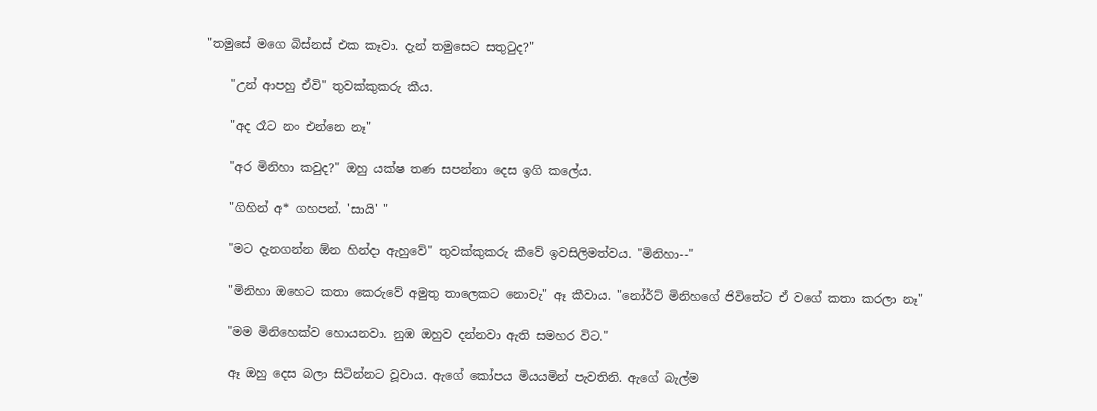"තමුසේ මගෙ බිස්නස් එක කෑවා. දැන් තමුසෙට සතුටුද?"

    "උන් ආපහු ඒවි" තුවක්කුකරු කීය.

    "අද රෑට නං එන්නෙ නෑ"

    "අර මිනිහා කවුද?" ඔහු යක්ෂ තණ සපන්නා දෙස ඉගි කලේය.

    "ගිහින් අ* ගහපන්. 'සායි' "

    "මට දැනගන්න ඕන හින්දා ඇහුවේ" තුවක්කුකරු කීවේ ඉවසිලිමත්වය. "මිනිහා--"

    "මිනිහා ඔහෙට කතා කෙරුවේ අමුතු තාලෙකට නොවැ" ඈ කීවාය. "නෝර්ට් මිනිහගේ ජිවිතේට ඒ වගේ කතා කරලා නෑ"

    "මම මිනිහෙක්ව හොයනවා. නුඹ ඔහුව දන්නවා ඇති සමහර විට."

    ඈ ඔහු දෙස බලා සිටින්නට වූවාය. ඇගේ කෝපය මියයමින් පැවතිනි. ඇගේ බැල්ම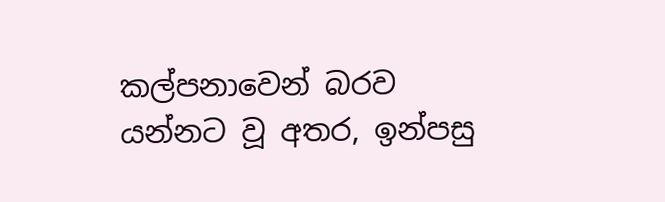කල්පනාවෙන් බරව යන්නට වූ අතර, ඉන්පසු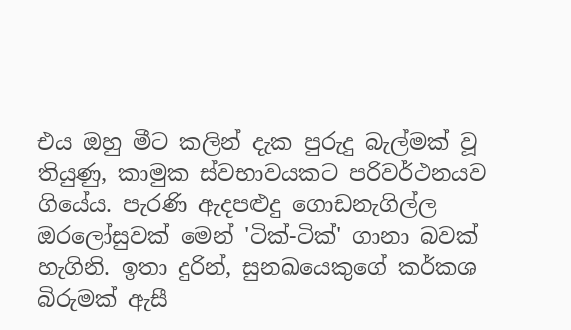එය ඔහු මීට කලින් දැක පුරුදු බැල්මක් වූ තියුණු, කාමුක ස්වභාවයකට පරිවර්ථනයව ගියේය. පැරණි ඇදපළුදු ගොඩනැගිල්ල ඔරලෝසුවක් මෙන් 'ටික්-ටික්' ගානා බවක් හැගිනි. ඉතා දුරින්, සුනඛයෙකුගේ කර්කශ බිරුමක් ඇසී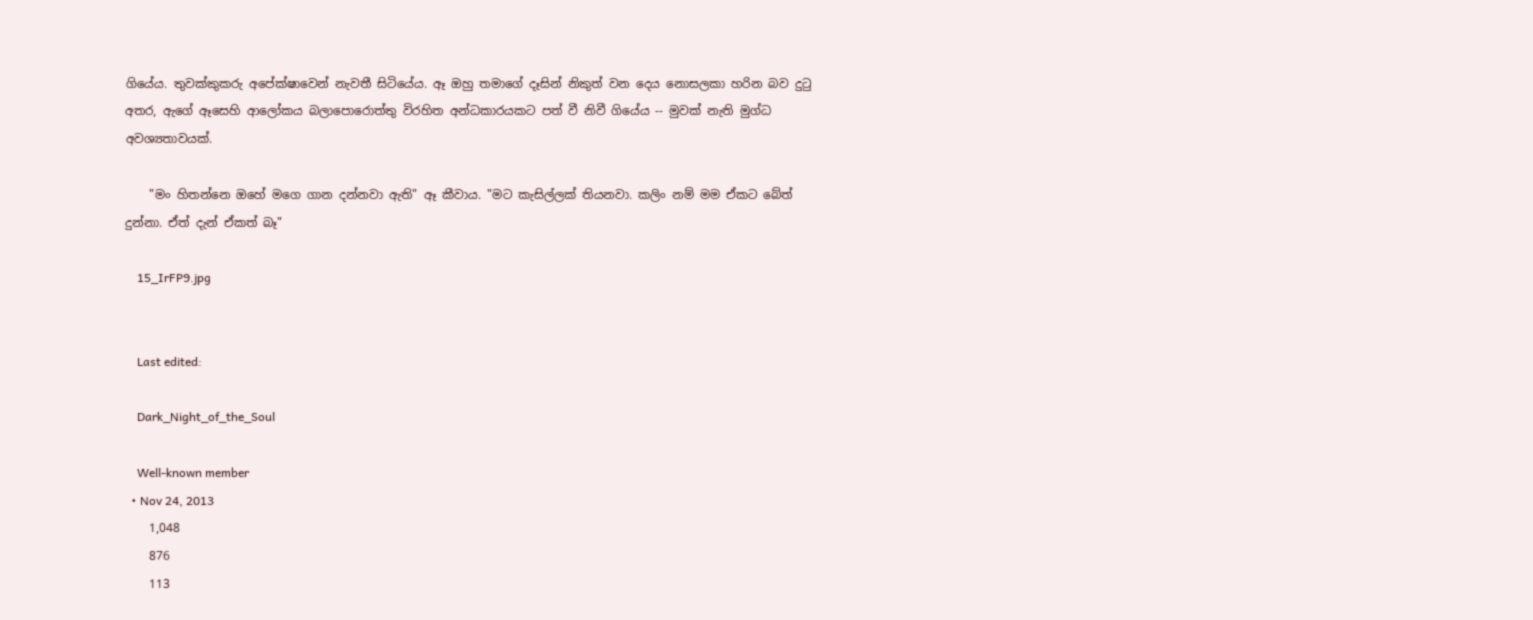ගියේය. තුවක්කුකරු අපේක්ෂාවෙන් නැවතී සිටියේය. ඈ ඔහු තමාගේ දෑසින් නිකුත් වන දෙය නොසලකා හරින බව දුටු අතර, ඇගේ ඈසෙහි ආලෝකය බලාපොරොත්තු විරහිත අන්ධකාරයකට පත් වී නිවී ගියේය -- මුවක් නැති මුග්ධ අවශ්‍යතාවයක්.

    "මං හිතන්නෙ ඔහේ මගෙ ගාන දන්නවා ඇති" ඈ කීවාය. "මට කැසිල්ලක් තියනවා. කලිං නම් මම ඒකට බේත් දුන්නා. ඒත් දැන් ඒකත් බෑ"

    15_IrFP9.jpg


    Last edited:

    Dark_Night_of_the_Soul

    Well-known member
  • Nov 24, 2013
    1,048
    876
    113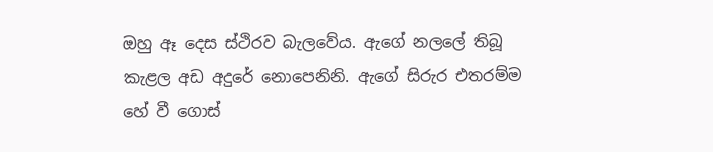ඔහු ඈ දෙස ස්ථිරව බැලවේය. ඇගේ නලලේ තිබූ කැළල අඩ අදුරේ නොපෙනිනි. ඇගේ සිරුර එතරම්ම හේ වී ගොස්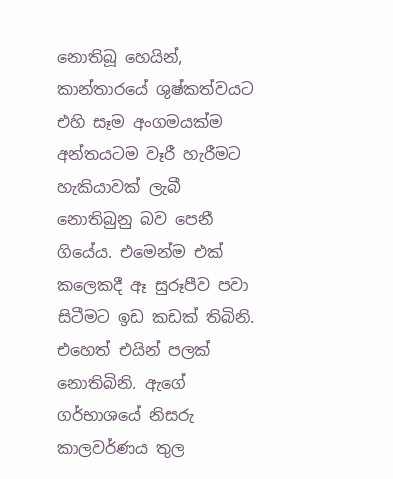නොතිබූ හෙයින්, කාන්තාරයේ ශුෂ්කත්වයට එහි සෑම අංගමයක්ම අන්තයටම වෑරී හැරීමට හැකියාවක් ලැබී නොතිබුනු බව පෙනී ගියේය. එමෙන්ම එක් කලෙකදී ඈ සුරූපීව පවා සිටීමට ඉඩ කඩක් තිබිනි. එහෙත් එයින් පලක් නොතිබිනි. ඇගේ ගර්භාශයේ නිසරු කාලවර්ණය තුල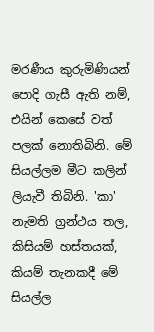මරණීය කුරුමිණියන් පොදි ගැසී ඇති නම්, එයින් කෙසේ වත් පලක් නොතිබිනි. මේ සියල්ලම මීට කලින් ලියැවී තිබිනි. 'කා' නැමති ග්‍රන්ථය තල, කිසියම් හස්තයක්, කියම් තැනකදී මේ සියල්ල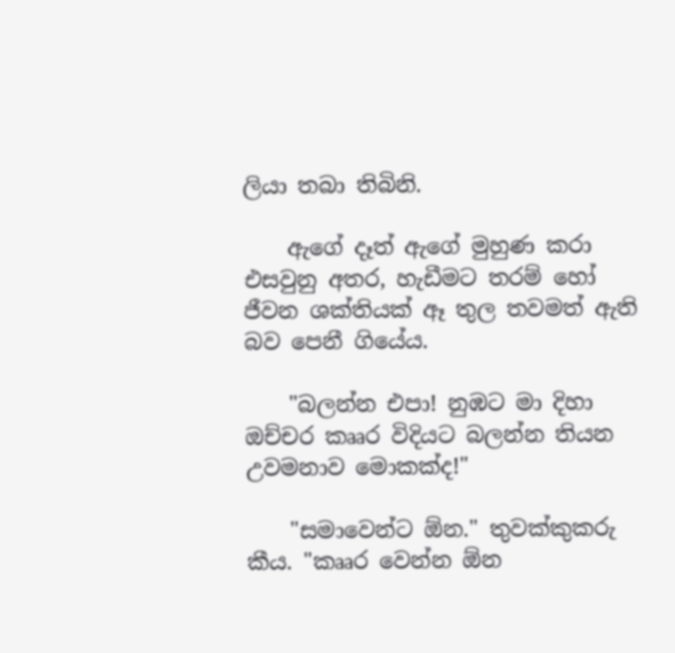ලියා තබා තිබිනි.

    ඇගේ දෑත් ඇගේ මුහුණ කරා එසවුනු අතර, හැඩීමට තරම් හෝ ජීවන ශක්තියක් ඈ තුල තවමත් ඇති බව පෙනී ගියේය.

    "බලන්න එපා! නුඹට මා දිහා ඔච්චර කෲර විදියට බලන්න තියන උවමනාව මොකක්ද!"

    "සමාවෙන්ට ඕන." තුවක්කුකරු කීය. "කෲර වෙන්න ඕන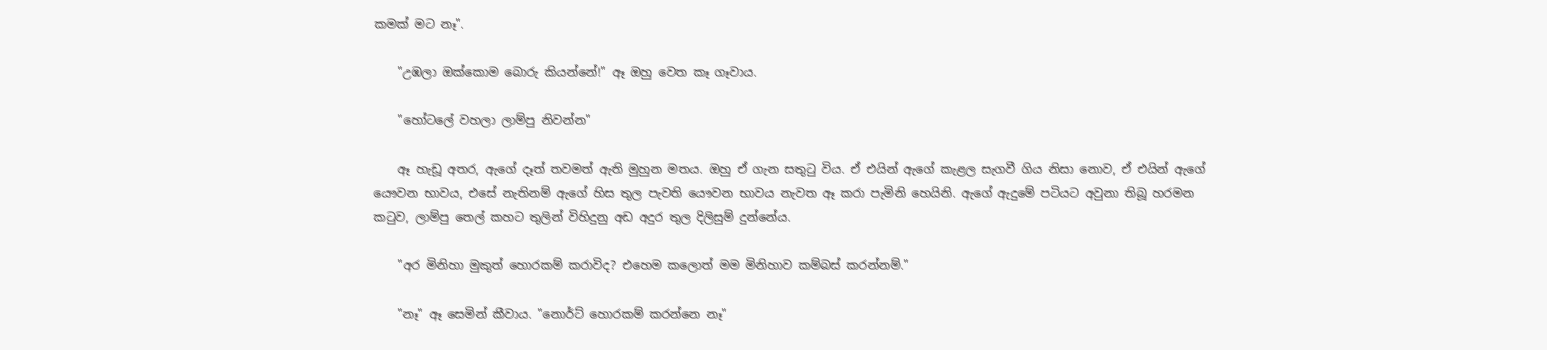කමක් මට නෑ".

    "උඹලා ඔක්කොම බොරු කියන්නේ!" ඈ ඔහු වෙත කෑ ගෑවාය.

    "හෝටලේ වහලා ලාම්පු නිවන්න"

    ඈ හැඩූ අතර, ඇගේ දෑත් තවමත් ඇති මුහුන මතය. ඔහු ඒ ගැන සතුටු විය. ඒ එයින් ඇගේ කැළල සැගවී ගිය නිසා නොව, ඒ එයින් ඇගේ යෞවන භාවය, එසේ නැතිනම් ඇගේ හිස තුල පැවති යෞවන භාවය නැවත ඈ කරා පැමිනි හෙයිනි. ඇගේ ඇදුමේ පටියට අවුනා තිබූ හරමන කටුව, ලාම්පු තෙල් කහට තුලින් විහිදුනු අඩ අදුර තුල දිලිසුම් දුන්නේය.

    "අර මිනිහා මුකුත් හොරකම් කරාවිද? එහෙම කලොත් මම මිනිහාව කම්බස් කරන්නම්."

    "නෑ" ඈ සෙමින් කීවාය. "නොර්ට් හොරකම් කරන්නෙ නෑ"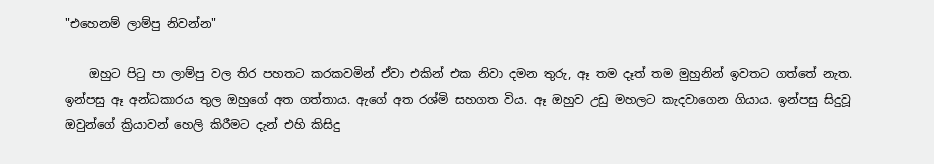"එහෙනම් ලාම්පු නිවන්න"

    ඔහුට පිටු පා ලාම්පු වල තිර පහතට කරකවමින් ඒවා එකින් එක නිවා දමන තුරු, ඈ තම දෑත් තම මුහුනින් ඉවතට ගත්තේ නැත. ඉන්පසු ඈ අන්ධකාරය තුල ඔහුගේ අත ගත්තාය. ඇගේ අත රශ්මි සහගත විය. ඈ ඔහුව උඩු මහලට කැදවාගෙන ගියාය. ඉන්පසු සිදුවූ ඔවුන්ගේ ක්‍රියාවන් හෙලි කිරීමට දැන් එහි කිසිදු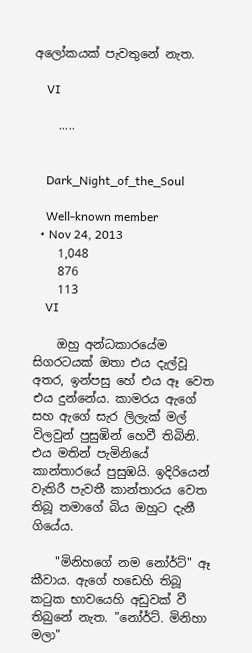අලෝකයක් පැවතුනේ නැත.

    VI

    .....


    Dark_Night_of_the_Soul

    Well-known member
  • Nov 24, 2013
    1,048
    876
    113
    VI

    ඔහු අන්ධකාරයේම සිගරටයක් ඔතා එය දැල්වූ අතර, ඉන්පසු හේ එය ඈ වෙත එය දුන්නේය. කාමරය ඇගේ සහ ඇගේ සැර ලිලැක් මල් විලවුන් පුසුඹින් හෙවී තිබිනි. එය මතින් පැමිනියේ කාන්තාරයේ පුසුඹයි. ඉදිරියෙන් වැතිරී පැවතී කාන්තාරය වෙත තිබූ තමාගේ බිය ඔහුට දැනී ගියේය.

    "මිනිහගේ නම නෝර්ට්" ඈ කීවාය. ඇගේ හඩෙහි තිබූ කටුක භාවයෙහි අඩුවක් වී තිබුනේ නැත. "නෝර්ට්. මිනිහා මලා"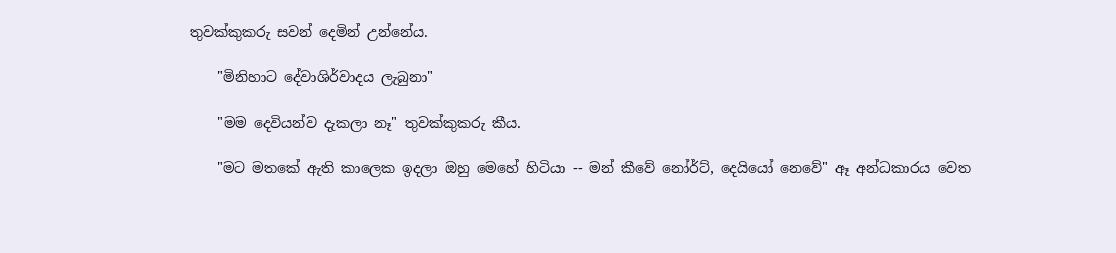තුවක්කුකරු සවන් දෙමින් උන්නේය.

    "මිනිහාට දේවාශිර්වාදය ලැබුනා"

    "මම දෙවියන්ව දැකලා නෑ" තුවක්කුකරු කීය.

    "මට මතකේ ඇති කාලෙක ඉදලා ඔහු මෙහේ හිටියා -- මන් කීවේ නෝර්ට්, දෙයියෝ නෙවේ" ඈ අන්ධකාරය වෙත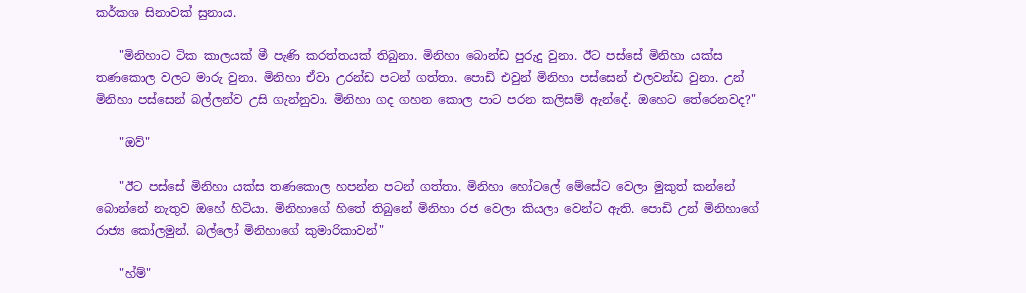කර්කශ සිනාවක් සුනාය.

    "මිනිහාට ටික කාලයක් මී පැණි කරත්තයක් තිබුනා. මිනිහා බොන්ඩ පුරුදු වුනා. ඊට පස්සේ මිනිහා යක්ස තණකොල වලට මාරු වුනා. මිනිහා ඒවා උරන්ඩ පටන් ගත්තා. පොඩි එවුන් මිනිහා පස්සෙන් එලවන්ඩ වුනා. උන් මිනිහා පස්සෙන් බල්ලන්ව උසි ගැන්නුවා. මිනිහා ගද ගහන කොල පාට පරන කලිසම් ඇන්දේ. ඔහෙට තේරෙනවද?"

    "ඔව්"

    "ඊට පස්සේ මිනිහා යක්ස තණකොල හපන්න පටන් ගත්තා. මිනිහා හෝටලේ මේසේට වෙලා මුකුත් කන්නේ බොන්නේ නැතුව ඔහේ හිටියා. මිනිහාගේ හිතේ තිබුනේ මිනිහා රජ වෙලා කියලා වෙන්ට ඇති. පොඩි උන් මිනිහාගේ රාජ්‍ය කෝලමුන්. බල්ලෝ මිනිහාගේ කුමාරිකාවන්"

    "හ්ම්"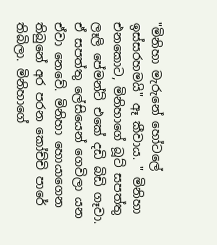"මිනිහා මැරුනේ හෝටලේ ඉස්සරහමයි" ඈ කීවාය. " මිනිහා එනකොට, මිනිහාගේ බූට් සපත්තු ලෑලි පේමන්ට් එකේ දඩි බිඩි ගෑවා. ඒ සපත්තු ලේසියෙන් ගෙවිලා යන ඒවා නෙවේ. මිනිහා හොයාගෙන තිබුනේ අර පරන කෝච්චි පාරේ තිබිලා. මිනිහාගේ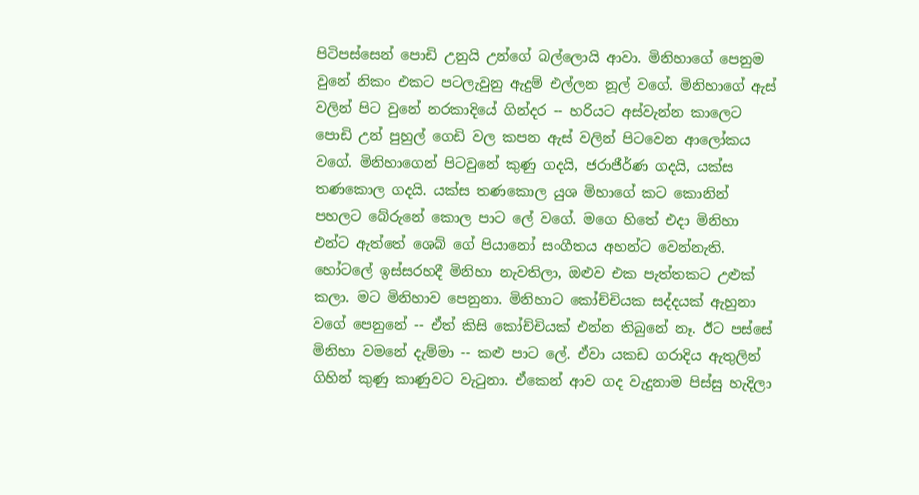පිටිපස්සෙන් පොඩි උනුයි උන්ගේ බල්ලොයි ආවා. මිනිහාගේ පෙනුම වුනේ නිකං එකට පටලැවුනු ඇදුම් එල්ලන නූල් වගේ. මිනිහාගේ ඇස් වලින් පිට වුනේ නරකාදියේ ගින්දර -- හරියට අස්වැන්න කාලෙට පොඩි උන් පුහුල් ගෙඩි වල කපන ඇස් වලින් පිටවෙන ආලෝකය වගේ. මිනිහාගෙන් පිටවුනේ කුණු ගදයි, ජරාජීර්ණ ගදයි, යක්ස තණකොල ගදයි. යක්ස තණකොල යුශ මිහාගේ කට කොනින් පහලට බේරුනේ කොල පාට ලේ වගේ. මගෙ හිතේ එදා මිනිහා එන්ට ඇත්තේ ශෙබ් ගේ පියානෝ සංගීතය අහන්ට වෙන්නැති. හෝටලේ ඉස්සරහදී මිනිහා නැවතිලා, ඔළුව එක පැත්තකට උළුක් කලා. මට මිනිහාව පෙනුනා. මිනිහාට කෝච්චියක සද්දයක් ඇහුනා වගේ පෙනුනේ -- ඒත් කිසි කෝච්චියක් එන්න තිබුනේ නෑ. ඊට පස්සේ මිනිහා වමනේ දැම්මා -- කළු පාට ලේ. ඒවා යකඩ ගරාදිය ඇතුලින් ගිහින් කුණු කාණුවට වැටුනා. ඒකෙන් ආව ගද වැදුනාම පිස්සු හැදිලා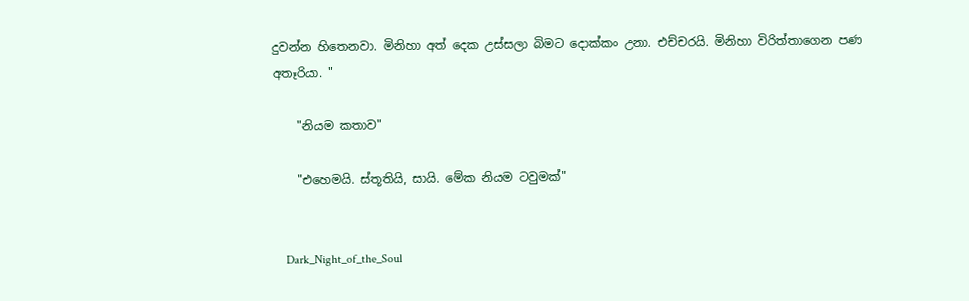දුවන්න හිතෙනවා. මිනිහා අත් දෙක උස්සලා බිමට දොක්කං උනා. එච්චරයි. මිනිහා විරිත්තාගෙන පණ අතෑරියා. "

    "නියම කතාව"

    "එහෙමයි. ස්තූතියි, සායි. මේක නියම ටවුමක්"


    Dark_Night_of_the_Soul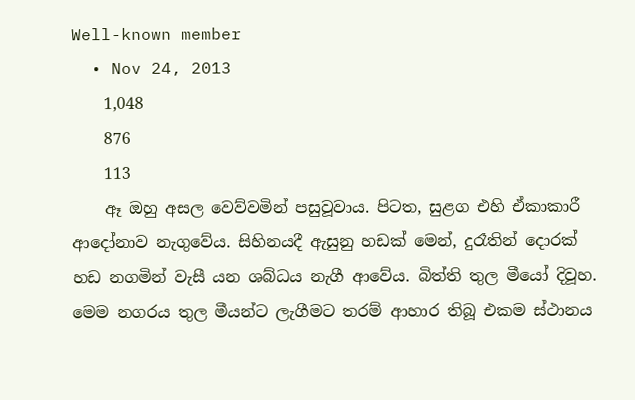Well-known member
  • Nov 24, 2013
    1,048
    876
    113
    ඈ ඔහු අසල වෙව්වමින් පසුවූවාය. පිටත, සුළග එහි ඒකාකාරී ආදෝනාව නැගුවේය. සිහිනයදී ඇසුනු හඩක් මෙන්, දුරෑතින් දොරක් හඩ නගමින් වැසී යන ශබ්ධය නැගී ආවේය. බිත්ති තුල මීයෝ දිවූහ. මෙම නගරය තුල මීයන්ට ලැගීමට තරම් ආහාර තිබූ එකම ස්ථානය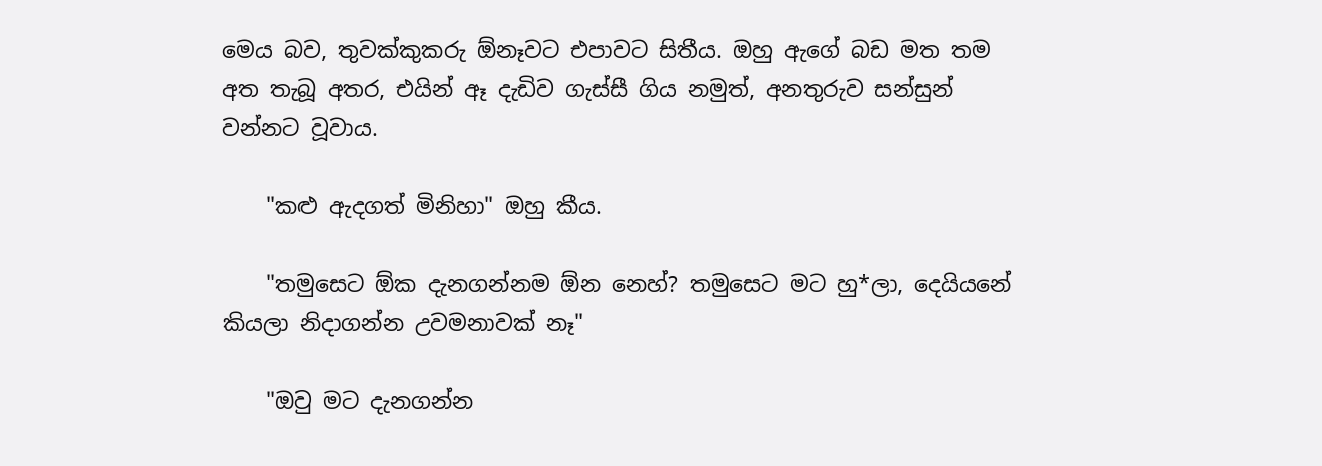මෙය බව, තුවක්කුකරු ඕනෑවට එපාවට සිතීය. ඔහු ඇගේ බඩ මත තම අත තැබූ අතර, එයින් ඈ දැඩිව ගැස්සී ගිය නමුත්, අනතුරුව සන්සුන් වන්නට වූවාය.

    "කළු ඇදගත් මිනිහා" ඔහු කීය.

    "තමුසෙට ඕක දැනගන්නම ඕන නෙහ්? තමුසෙට මට හු*ලා, දෙයියනේ කියලා නිදාගන්න උවමනාවක් නෑ"

    "ඔවු මට දැනගන්න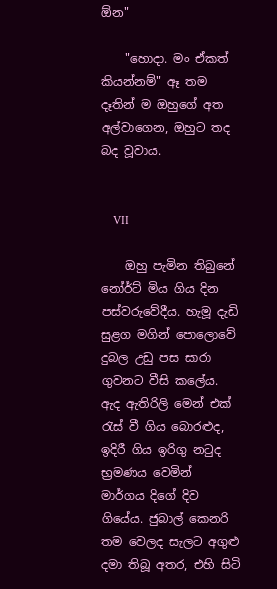ඕන"

    "හොදා. මං ඒකත් කියන්නම්" ඈ තම දෑතින් ම ඔහුගේ අත අල්වාගෙන, ඔහුට තද බද වූවාය.


    VII

    ඔහු පැමින තිබුනේ නෝර්ට් මිය ගිය දින පස්වරුවේදීය. හැමූ දැඩි සුළග මගින් පොලොවේ දුබල උඩු පස සාරා ගුවනට වීසි කලේය. ඇද ඇතිරිලි මෙන් එක් රැස් වී ගිය බොරළුද, ඉදිරී ගිය ඉරිගු නටුද භ්‍රමණය වෙමින් මාර්ගය දිගේ දිව ගියේය. ජුබාල් කෙනරි තම වෙලද සැලට අගුළු දමා තිබූ අතර, එහි සිටි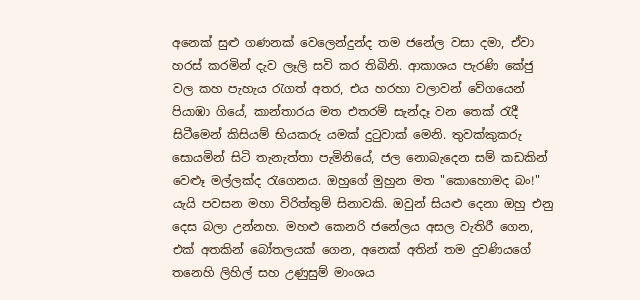අනෙක් සුළු ගණනක් වෙලෙන්දුන්ද තම ජනේල වසා දමා, ඒවා හරස් කරමින් දැව ලෑලි සවි කර තිබිනි. ආකාශය පැරණි කේජු වල කහ පැහැය රැගත් අතර, එය හරහා වලාවන් වේගයෙන් පියාඹා ගියේ, කාන්තාරය මත එතරම් සැන්දෑ වන තෙක් රැදී සිටීමෙන් කිසියම් භියකරු යමක් දුටුවාක් මෙනි. තුවක්කුකරු සොයමින් සිටි තැනැත්තා පැමිනියේ, ජල නොබැදෙන සම් කඩකින් වෙළූ මල්ලක්ද රැගෙනය. ඔහුගේ මුහුන මත "කොහොමද බං!" යැයි පවසන මහා විරිත්තුම් සිනාවකි. ඔවුන් සියළු දෙනා ඔහු එනු දෙස බලා උන්නහ. මහළු කෙනරි ජනේලය අසල වැතිරී ගෙන, එක් අතකින් බෝතලයක් ගෙන, අනෙක් අතින් තම දුවණියගේ තනෙහි ලිහිල් සහ උණුසුම් මාංශය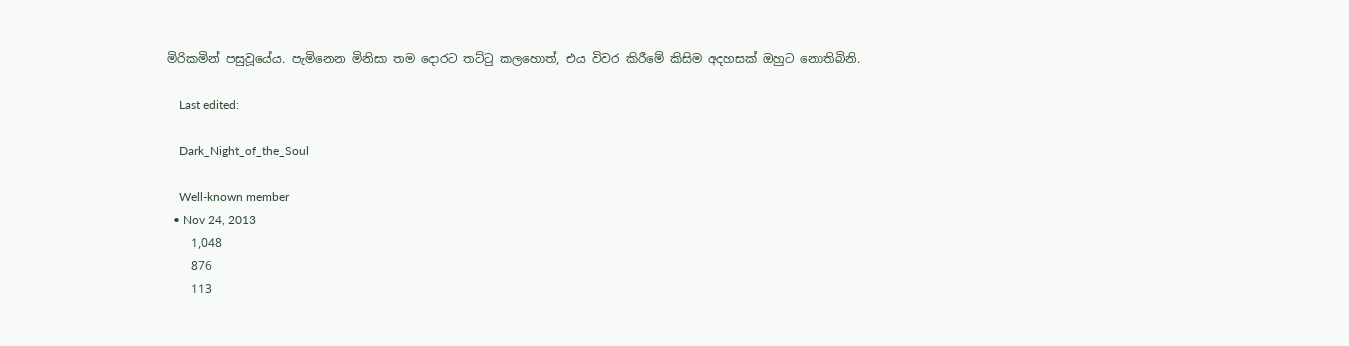මිරිකමින් පසුවූයේය. පැමිනෙන මිනිසා තම දොරට තට්ටු කලහොත්, එය විවර කිරීමේ කිසිම අදහසක් ඔහුට නොතිබිනි.

    Last edited:

    Dark_Night_of_the_Soul

    Well-known member
  • Nov 24, 2013
    1,048
    876
    113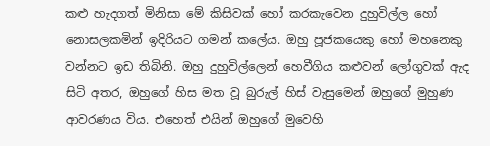කළු හැදගත් මිනිසා මේ කිසිවක් හෝ කරකැවෙන දුහුවිල්ල හෝ නොසලකමින් ඉදිරියට ගමන් කලේය. ඔහු පූජකයෙකු හෝ මහනෙකු වන්නට ඉඩ තිබිනි. ඔහු දුහුවිල්ලෙන් හෙවීගිය කළුවන් ‍ලෝගුවක් ඇද සිටි අතර, ඔහුගේ හිස මත වූ බුරුල් හිස් වැසුමෙන් ‍ඔහුගේ මුහුණ ආවරණය විය. එහෙත් එයින් ඔහුගේ මුවෙහි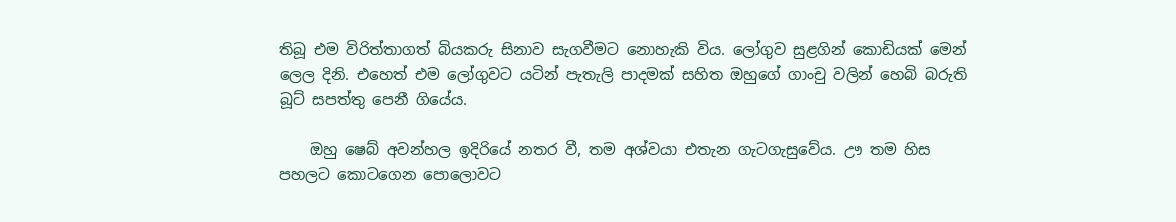තිබූ එම විරිත්තාගත් බියකරු සිනාව සැගවීමට නොහැකි විය. ලෝගුව සුළගින් කොඩියක් මෙන් ලෙල දිනි. එහෙත් එම ලෝගුවට යටින් පැතැලි පාදමක් සහිත ඔහුගේ ගාංචු වලින් හෙබි බරුති බූට් සපත්තු පෙනී ගියේය.

    ඔහු ෂෙබ් අවන්හල ඉදිරියේ නතර වී, තම අශ්වයා එතැන ගැටගැසුවේය. ඌ තම හිස පහලට කොටගෙන පොලොවට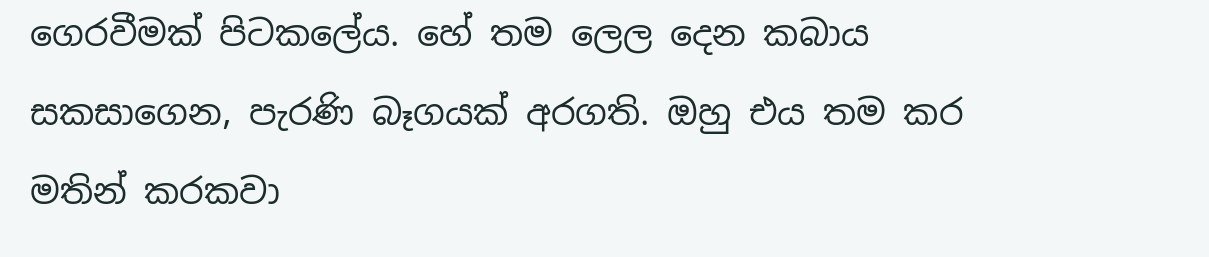ගෙරවීමක් පිටකලේය. හේ තම ලෙල දෙන කබාය සකසාගෙන, පැරණි බෑගයක් අරගති. ඔහු එය තම කර මතින් කරකවා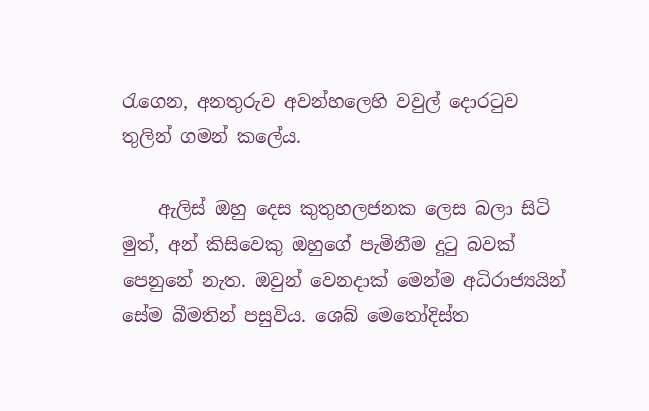රැගෙන, අනතුරුව අවන්හලෙහි වවුල් දොරටුව තුලින් ගමන් කලේය.

    ඇලිස් ඔහු දෙස කුතුහලජනක ලෙස බලා සිටි මුත්, අන් කිසිවෙකු ඔහුගේ පැමිනීම දුටු බවක් පෙනුනේ නැත. ඔවුන් වෙනදාක් මෙන්ම අධිරාජ්‍යයින් සේම බීමතින් පසුවිය. ශෙබ් මෙතෝදිස්ත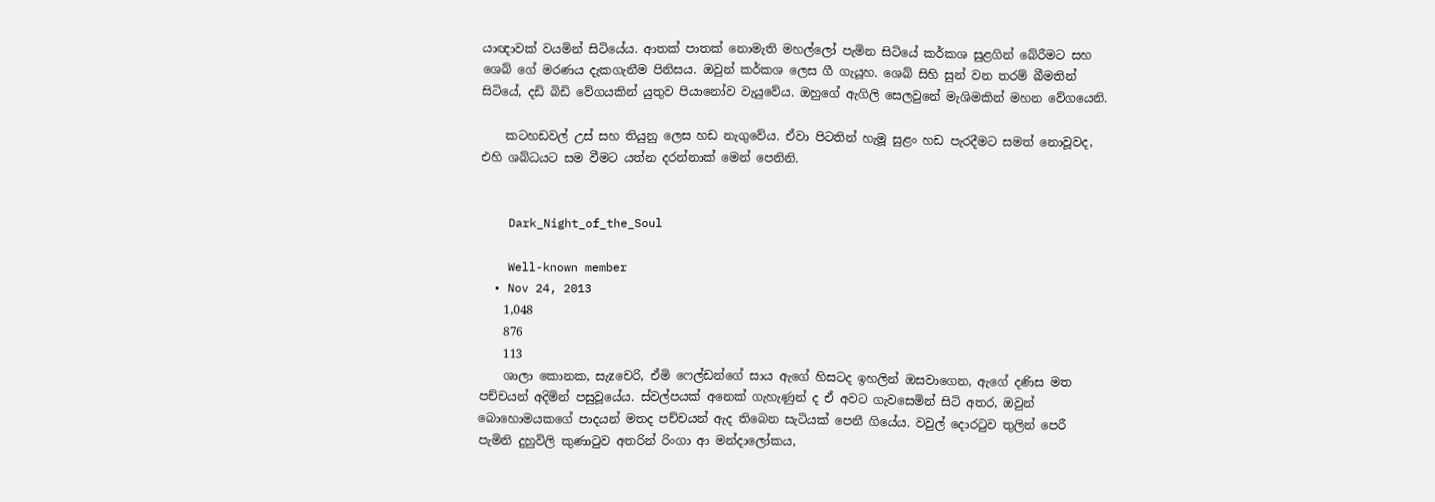යාඥාවක් වයමින් සිටියේය. ආතක් පාතක් නොමැති මහල්ලෝ පැමින සිටියේ කර්කශ සුළගින් බේරීමට සහ ශෙබ් ගේ මරණය දැකගැනීම පිනිසය. ඔවුන් කර්කශ ලෙස ගී ගැයූහ. ශෙබ් සිහි සුන් වන තරම් බීමතින් සිටියේ, දඩි බිඩි වේගයකින් යුතුව පියානෝව වැයුවේය. ඔහුගේ ඇගිලි සෙලවුනේ මැශිමකින් මහන වේගයෙනි.

    කටහඩවල් උස් සහ තියුනු ලෙස හඩ නැගුවේය. ඒවා පිටතින් හැමූ සුළං හඩ පැරදීමට සමත් නොවූවද, එහි ශබ්ධයට සම වීමට යත්න දරන්නාක් මෙන් පෙනිනි.


    Dark_Night_of_the_Soul

    Well-known member
  • Nov 24, 2013
    1,048
    876
    113
    ශාලා කොනක, සැzචෙරි, ඒමි ෆෙල්ඩන්ගේ සාය ඇගේ හිසටද ඉහලින් ඔසවාගෙන, ඇගේ දණිස මත පච්චයන් අදිමින් පසුවූයේය. ස්වල්පයක් අනෙක් ගැහැණුන් ද ඒ අවට ගැවසෙමින් සිටි අතර, ඔවුන් බොහොමයකගේ පාදයන් මතද පච්චයන් ඇද තිබෙන සැටියක් පෙනී ගියේය. වවුල් දොරටුව තුලින් පෙරී පැමිනි දුහුවිලි කුණාටුව අතරින් රිංගා ආ මන්දාලෝකය,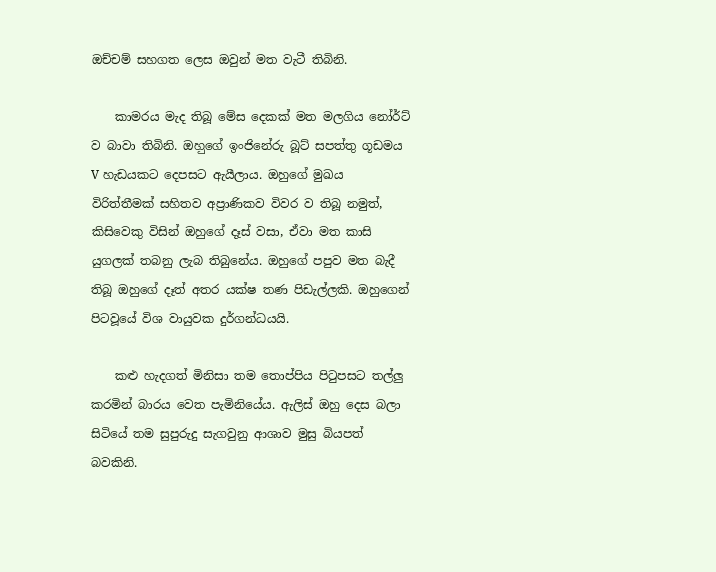ඔච්චම් සහගත ලෙස ඔවුන් මත වැටී තිබිනි.

    කාමරය මැද තිබූ මේස දෙකක් මත මලගිය නෝර්ට් ව බාවා තිබිනි. ඔහ‍ුගේ ඉංජිනේරු බූට් සපත්තු ගූඩමය V හැඩයකට දෙපසට ඇයීලාය. ඔහුගේ මුඛය විරිත්තීමක් සහිතව අප්‍රාණිකව විවර ව තිබූ නමුත්, කිසිවෙකු විසින් ඔහුගේ දෑස් වසා, ඒවා මත කාසි යුගලක් තබනු ලැබ තිබුනේය. ඔහුගේ පපුව මත බැදී තිබූ ඔහුගේ දෑත් අතර යක්ෂ තණ පිඩැල්ලකි. ඔහුගෙන් පිටවූයේ විශ වායුවක දුර්ගන්ධයයි.

    කළු හැදගත් මිනිසා තම තොප්පිය පිටුපසට තල්ලු කරමින් බාරය වෙත පැමිනියේය. ඇලිස් ඔහු දෙස බලා සිටියේ තම සුපුරුදු සැගවුනු ආශාව මුසු බියපත් බවකිනි.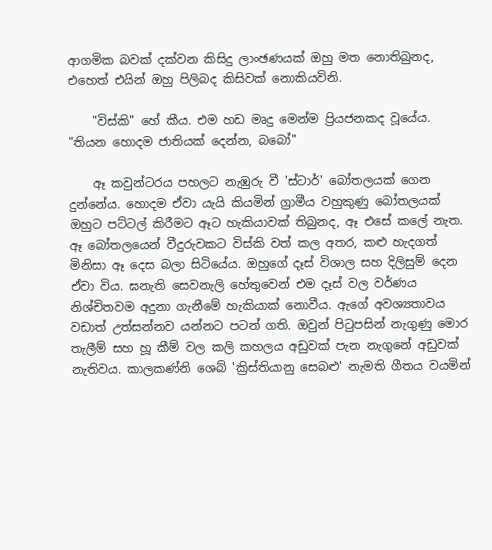ආගමික බවක් දක්වන කිසිදු ලාංඡණයක් ඔහු මත නොතිබුනද, එහෙත් එයින් ඔහු පිලිබද කිසිවක් නොකියවිනි.

    "විස්කි" හේ කීය. එම හඩ මෘදු මෙන්ම ප්‍රියජනකද වූයේය. "තියන හොදම ජාතියක් දෙන්න, බබෝ"

    ඈ කවුන්ටරය පහලට නැඹුරු වී 'ස්ටාර්' බෝතලයක් ගෙන දුන්නේය. හොදම ඒවා යැයි කියමින් ග්‍රාමීය වහුකුණු බෝතලයක් ඔහුට පට්ටල් කිරීමට ඈට හැකියාවක් තිබුනද, ඈ එසේ කලේ නැත. ඈ බෝතලයෙන් වීදුරුවකට විස්කි වත් කල අතර, කළු හැදගත් මිනිසා ඈ දෙස බලා සිටියේය. ඔහුගේ දෑස් විශාල සහ දිලිසුම් දෙන ඒවා විය. ඝනැති සෙවනැලි හේතුවෙන් එම දෑස් වල වර්ණය නිශ්චිතවම අදුනා ගැනීමේ හැකියාක් නොවීය. ඇගේ අවශ්‍යතාවය වඩාත් උත්සන්නව යන්නට පටන් ගති. ඔවුන් පිටුපසින් නැගුණු මොර තැලීම් සහ හූ කීම් වල කලි කහලය අඩුවක් පැන නැගුනේ අඩුවක් නැතිවය. කාලකණ්නි ශෙබ් 'ක්‍රිස්තියානු සෙබළු' නැමති ගීතය වයමින්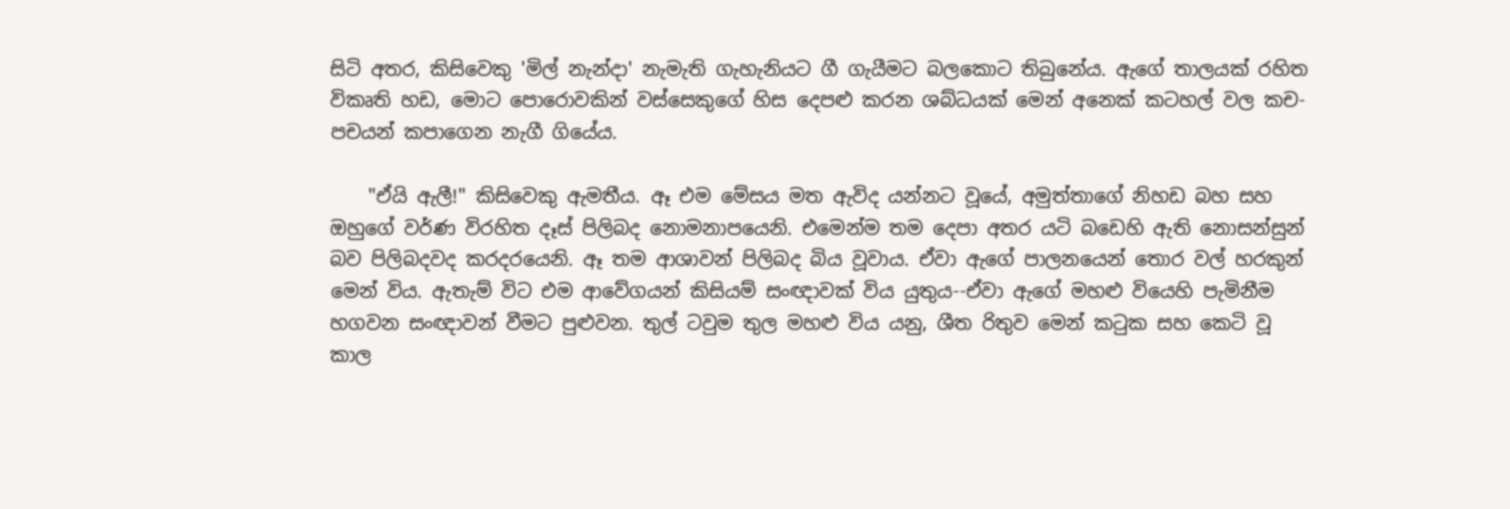සිටි අතර, කිසිවෙකු 'මිල් නැන්දා' නැමැති ගැහැනියට ගී ගැයීමට බලකොට තිබුනේය. ඇගේ තාලයක් රහිත විකෘති හඩ, මොට පොරොවකින් වස්සෙකුගේ හිස දෙපළු කරන ශබ්ධයක් මෙන් අනෙක් කටහල් වල කච-පචයන් කපාගෙන නැගී ගියේය.

    "ඒයි ඇලී!" කිසිවෙකු ඇමතීය. ඈ එම මේසය මත ඇවිද යන්නට වූයේ, අමුත්තාගේ නිහඩ බහ සහ ඔහුගේ වර්ණ විරහිත දෑස් පිලිබද නොමනාපයෙනි. එමෙන්ම තම දෙපා අතර යටි බඩෙහි ඇති නොසන්සුන් බව පිලිබදවද කරදරයෙනි. ඈ තම ආශාවන් පිලිබද බිය වූවාය. ඒවා ඇගේ පාලනයෙන් තොර වල් හරකුන් මෙන් විය. ඇතැම් විට එම ආවේගයන් කිසියම් සංඥාවක් විය යුතුය--ඒවා ඇගේ මහළු වියෙහි පැමිනීම හගවන සංඥාවන් වීමට පුළුවන. තුල් ටවුම තුල මහළු විය යනු, ශීත රිතුව මෙන් කටුක සහ කෙටි වූ කාල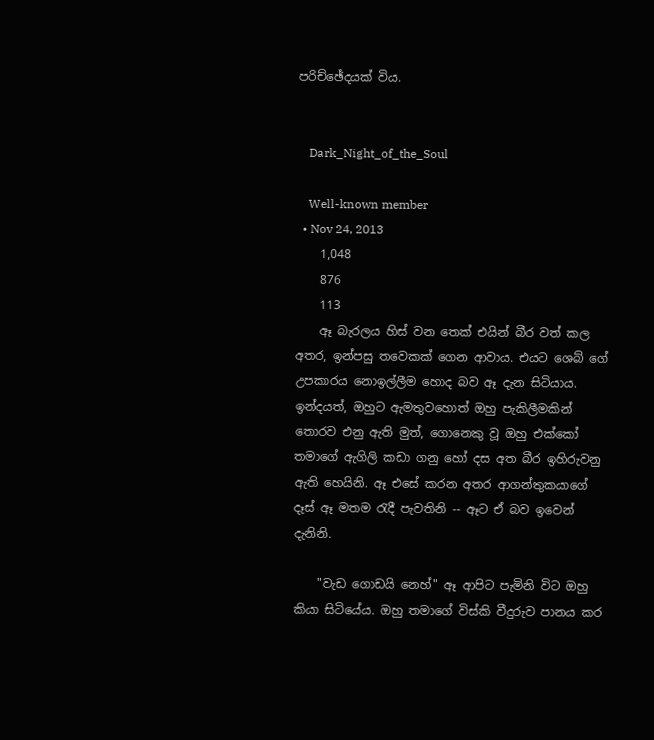පරිච්ඡේදයක් විය.


    Dark_Night_of_the_Soul

    Well-known member
  • Nov 24, 2013
    1,048
    876
    113
    ඈ බැරලය හිස් වන තෙක් එයින් බීර වත් කල අතර, ඉන්පසු තවෙකක් ගෙන ආවාය. එයට ශෙබ් ගේ උපකාරය නොඉල්ලීම හොද බව ඈ දැන සිටියාය. ඉන්දයත්, ඔහුට ඇමතුවහොත් ඔහු පැකිලීමකින් තොරව එනු ඇති මුත්, ගොනෙකු වූ ඔහු එක්කෝ තමාගේ ඇගිලි කඩා ගනු හෝ දස අත බීර ඉහිරුවනු ඇති හෙයිනි. ඈ එසේ කරන අතර ආගන්තුකයාගේ දෑස් ඈ මතම රැදී පැවතිනි -- ඈට ඒ බව ඉවෙන් දැනිනි.

    "වැඩ ගොඩයි නෙහ්" ඈ ආපිට පැමිනි විට ඔහු කියා සිටියේය. ඔහු තමාගේ විස්කි වීදුරුව පානය කර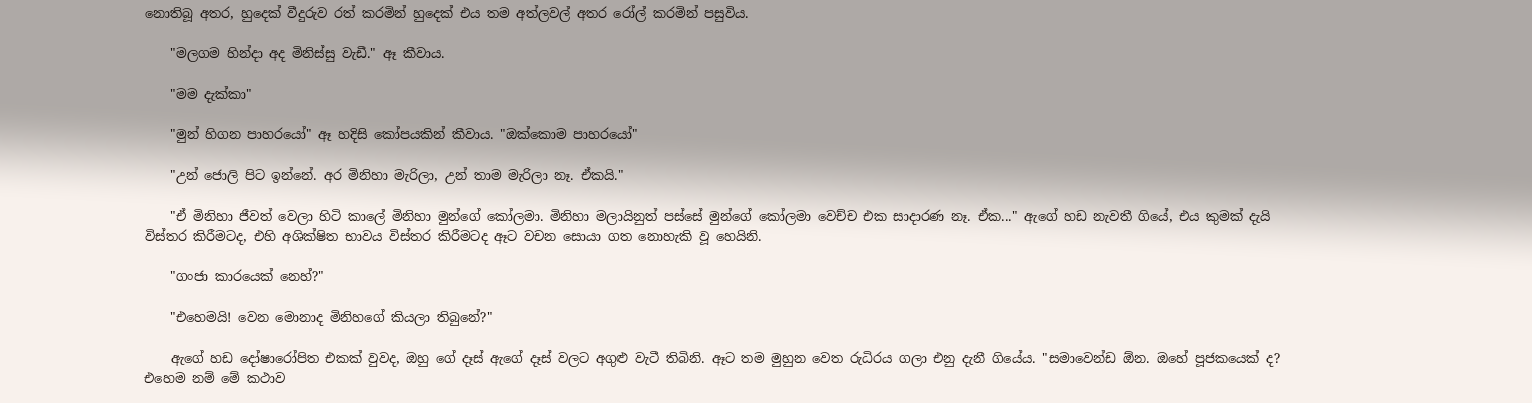නොතිබූ අතර, හුදෙක් වීදුරුව රත් කරමින් හුදෙක් එය තම අත්ලවල් අතර රෝල් කරමින් පසුවිය.

    "මලගම හින්දා අද මිනිස්සු වැඩී." ඈ කීවාය.

    "මම දැක්කා"

    "මුන් හිගන පාහරයෝ" ඈ හදිසි කෝපයකින් කීවාය. "ඔක්කොම පාහරයෝ"

    "උන් ජොලි පිට ඉන්නේ. අර මිනිහා මැරිලා, උන් තාම මැරිලා නෑ. ඒකයි."

    "ඒ මිනිහා ජීවත් වෙලා හිටි කාලේ මිනිහා මුන්ගේ කෝලමා. මිනිහා මලායිනුත් පස්සේ මුන්ගේ කෝලමා වෙච්ච එක සාදාරණ නෑ. ඒක..." ඇගේ හඩ නැවතී ගියේ, එය කුමක් දැයි විස්තර කිරීමටද, එහි අශික්ෂිත භාවය විස්තර කිරීමටද ඈට වචන සොයා ගත නොහැකි වූ හෙයිනි.

    "ගංජා කාරයෙක් නෙහ්?"

    "එහෙමයි! වෙන මොනාද මිනිහගේ කියලා තිබුනේ?"

    ඇගේ හඩ දෝෂාරෝපිත එකක් වුවද, ඔහු ගේ දෑස් ඇගේ දෑස් වලට අගුළු වැටී තිබිනි. ඈට තම මුහුන වෙත රුධිරය ගලා එනු දැනී ගියේය. "සමාවෙන්ඩ ඕන. ඔහේ පූජකයෙක් ද? එහෙම නම් මේ කථාව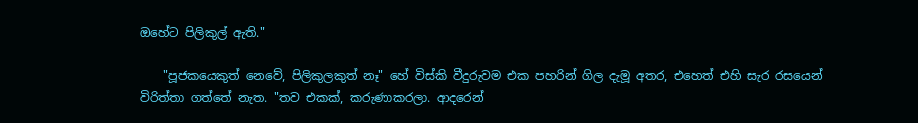ඔහේට පිලිකුල් ඇති."

    "පූජකයෙකුත් නෙවේ, පිලිකුලකුත් නෑ" හේ විස්කි වීදුරුවම එක පහරින් ගිල දැමූ අතර, එහෙත් එහි සැර රසයෙන් විරිත්තා ගත්තේ නැත. "තව එකක්, කරුණාකරලා. ආදරෙන්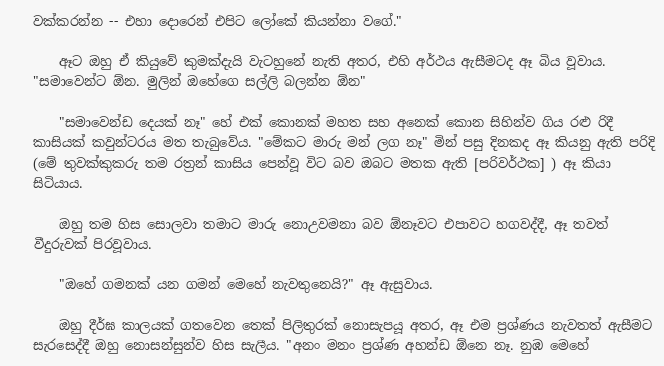වක්කරන්න -- එහා දොරෙන් එපිට ලෝකේ කියන්නා වගේ."

    ඈට ඔහු ඒ කියුවේ කුමක්දැයි වැටහුනේ නැති අතර, එහි අර්ථය ඇසීමටද ඈ බිය වූවාය. "සමාවෙන්ට ඕන. මුලින් ඔහේගෙ සල්ලි බලන්න ඕන"

    "සමාවෙන්ඩ දෙයක් නෑ" හේ එක් කොනක් මහත සහ අනෙක් කොන සිහින්ව ගිය රළු රිදී කාසියක් කවුන්ටරය මත තැබුවේය. "මේකට මාරු මන් ලග නෑ" මින් පසු දිනකද ඈ කියනු ඇති පරිදි (මේ තුවක්කුකරු තම රත්‍රන් කාසිය පෙන්වූ විට බව ඔබට මතක ඇති [පරිවර්ථක] ) ඈ කියා සිටියාය.

    ඔහු තම හිස සොලවා තමාට මාරු නොඋවමනා බව ඕනෑවට එපාවට හගවද්දී, ඈ තවත් වීදුරුවක් පිරවූවාය.

    "ඔහේ ගමනක් යන ගමන් මෙහේ නැවතුනෙයි?" ඈ ඇසුවාය.

    ඔහු දීර්ඝ කාලයක් ගතවෙන තෙක් පිලිතුරක් නොසැපයූ අතර, ඈ එම ප්‍රශ්ණය නැවතත් ඇසීමට සැරසෙද්දී ඔහු නොසන්සුන්ව හිස සැලීය. "අනං මනං ප්‍රශ්ණ අහන්ඩ ඕනෙ නෑ. නුඹ මෙහේ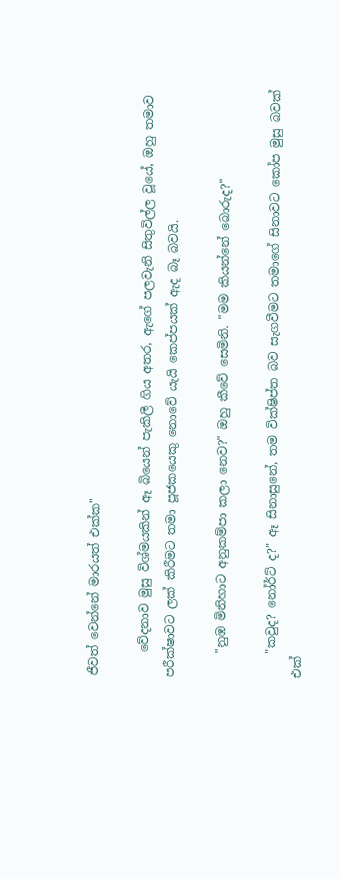ජීවත් වෙන්නේ මාරයත් එක්ක"

    වේදනාව මුසු විශ්මයකින් ඈ බියෙන් පැකිලී ගිය අතර, ඇගේ පලවැනි සිතුවිල්ල වූයේ, ඔහු තමාව පරීක්ෂාවට ලක් කිරීමට තමා පූජකයෙකු නොවේ යැයි කෙප්පයක් ඇද බෑ බවයි.

    "නුඹ මිනිහාට අනුකම්පා කලා නෙව?" ඔහු කීවේ සෙමිනි. "මම කියන්නේ බොරුද?"

    "කවුද? නෝර්ට් ද?" ඈ සිනාසුනේ, තම වික්ෂිප්ත බව සැගවීමට තමාගේ සිනාවට කෝප මුසු බවක් එක්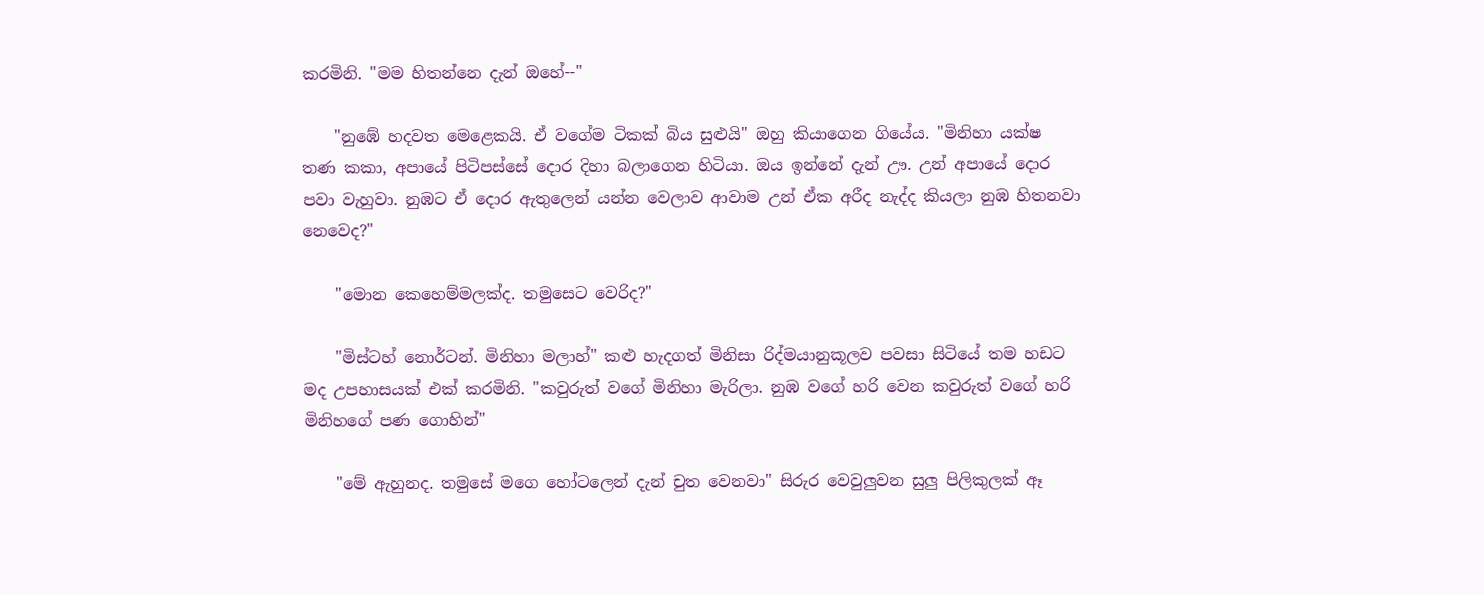කරමිනි. "මම හිතන්නෙ දැන් ඔහේ--"

    "නුඹේ හදවත මෙළෙකයි. ඒ වගේම ටිකක් බිය සුළුයි" ඔහු කියාගෙන ගියේය. "මිනිහා යක්ෂ තණ කකා, අපායේ පිටිපස්සේ දොර දිහා බලාගෙන හිටියා. ඔය ඉන්නේ දැන් ඌ. උන් අපායේ දොර පවා වැහුවා. නුඹට ඒ දොර ඇතුලෙන් යන්න වෙලාව ආවාම උන් ඒක අරීද නැද්ද කියලා නුඹ හිතනවා නෙවෙද?"

    "මොන කෙහෙම්මලක්ද. තමුසෙට වෙරිද?"

    "මිස්ටහ් නොර්ටන්. මිනිහා මලාහ්" කළු හැදගත් මිනිසා රිද්මයානුකූලව පවසා සිටියේ තම හඩට මද උපහාසයක් එක් කරමිනි. "කවුරුත් වගේ මිනිහා මැරිලා. නුඹ වගේ හරි වෙන කවුරුත් වගේ හරි මිනිහගේ පණ ගොහින්"

    "මේ ඇහුනද. තමුසේ මගෙ හෝටලෙන් දැන් චුත වෙනවා" සිරුර වෙවුලුවන සුලු පිලිකුලක් ඈ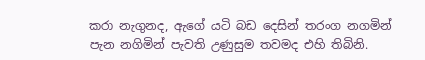කරා නැගුනද, ඇගේ යටි බඩ දෙසින් තරංග නගමින් පැන නගිමින් පැවති උණුසුම තවමද එහි තිබිනි.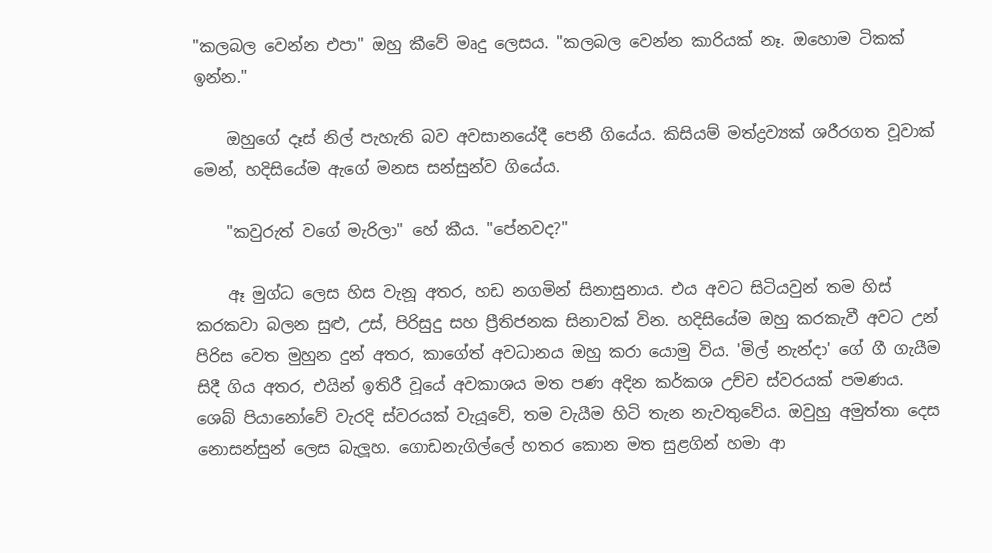"කලබල වෙන්න එපා" ඔහු කීවේ මෘදු ලෙසය. "කලබල වෙන්න කාරියක් නෑ. ඔහොම ටිකක් ඉන්න."

    ඔහුගේ දෑස් නිල් පැහැති බව අවසානයේදී පෙනී ගියේය. කිසියම් මත්ද්‍රව්‍යක් ශරීරගත වූවාක් මෙන්, හදිසියේම ඇගේ මනස සන්සුන්ව ගියේය.

    "කවුරුත් වගේ මැරිලා" හේ කීය. "පේනවද?"

    ඈ මුග්ධ ලෙස හිස වැනූ අතර, හඩ නගමින් සිනාසුනාය. එය අවට සිටියවුන් තම හිස් කරකවා බලන සුළු, උස්, පිරිසුදු සහ ප්‍රීතිජනක සිනාවක් වින. හදිසියේම ඔහු කරකැවී අවට උන් පිරිස වෙත මුහුන දුන් අතර, කාගේත් අවධානය ඔහු කරා යොමු විය. 'මිල් නැන්දා' ගේ ගී ගැයීම සිදී ගිය අතර, එයින් ඉතිරී වූයේ අවකාශය මත පණ අදින කර්කශ උච්ච ස්වරයක් පමණය. ශෙබ් පියානෝවේ වැරදි ස්වරයක් වැයූවේ, තම වැයීම හිටි තැන නැවතුවේය. ඔවුහු අමුත්තා දෙස නොසන්සුන් ලෙස බැලූහ. ගොඩනැගිල්ලේ හතර කොන මත සුළගින් හමා ආ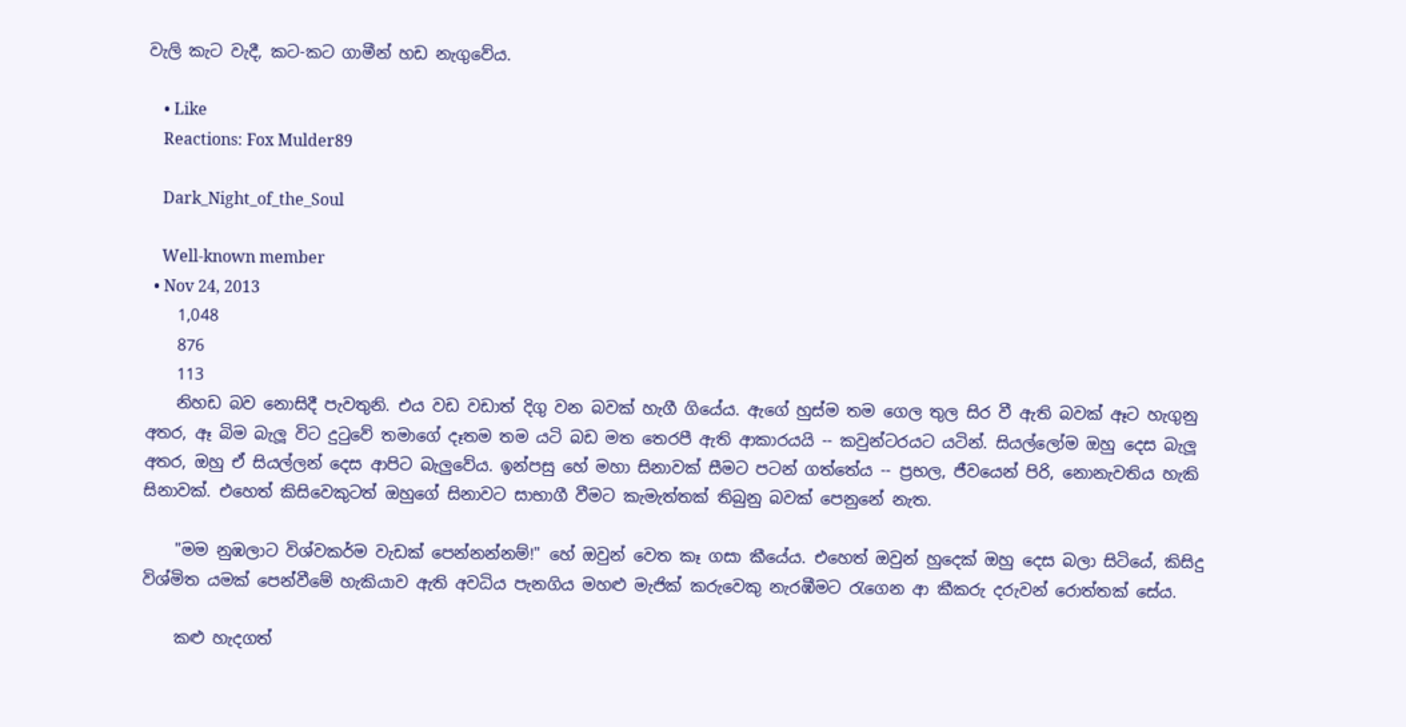වැලි කැට වැදී, කට-කට ගාමීන් හඩ නැගුවේය.

    • Like
    Reactions: Fox Mulder89

    Dark_Night_of_the_Soul

    Well-known member
  • Nov 24, 2013
    1,048
    876
    113
    නිහඩ බව නොසිදී පැවතුනි. එය වඩ වඩාත් දිගු වන බවක් හැගී ගියේය. ඇගේ හුස්ම තම ගෙල තුල සිර වී ඇති බවක් ඈට හැගුනු අතර, ඈ බිම බැලූ විට දුටුවේ තමාගේ දෑතම තම යටි බඩ මත තෙරපී ඇති ආකාරයයි -- කවුන්ටරයට යටින්. සියල්ලෝම ඔහු දෙස බැලූ අතර, ඔහු ඒ සියල්ලන් දෙස ආපිට බැලුවේය. ඉන්පසු හේ මහා සිනාවක් සීමට පටන් ගත්තේය -- ප්‍රභල, ජීවයෙන් පිරි, නොනැවතිය හැකි සිනාවක්. එහෙත් කිසිවෙකුටත් ඔහුගේ සිනාවට සාභාගී වීමට කැමැත්තක් තිබුනු බවක් පෙනුනේ නැත.

    "මම නුඹලාට විශ්වකර්ම වැඩක් පෙන්නන්නම්!" හේ ඔවුන් වෙත කෑ ගසා කීයේය. එහෙත් ඔවුන් හුදෙක් ඔහු දෙස බලා සිටියේ, කිසිදු විශ්මිත යමක් පෙන්වීමේ හැකියාව ඇති අවධිය පැනගිය මහළු මැජික් කරුවෙකු නැරඹීමට රැගෙන ආ කීකරු දරුවන් රොත්තක් සේය.

    කළු හැදගත්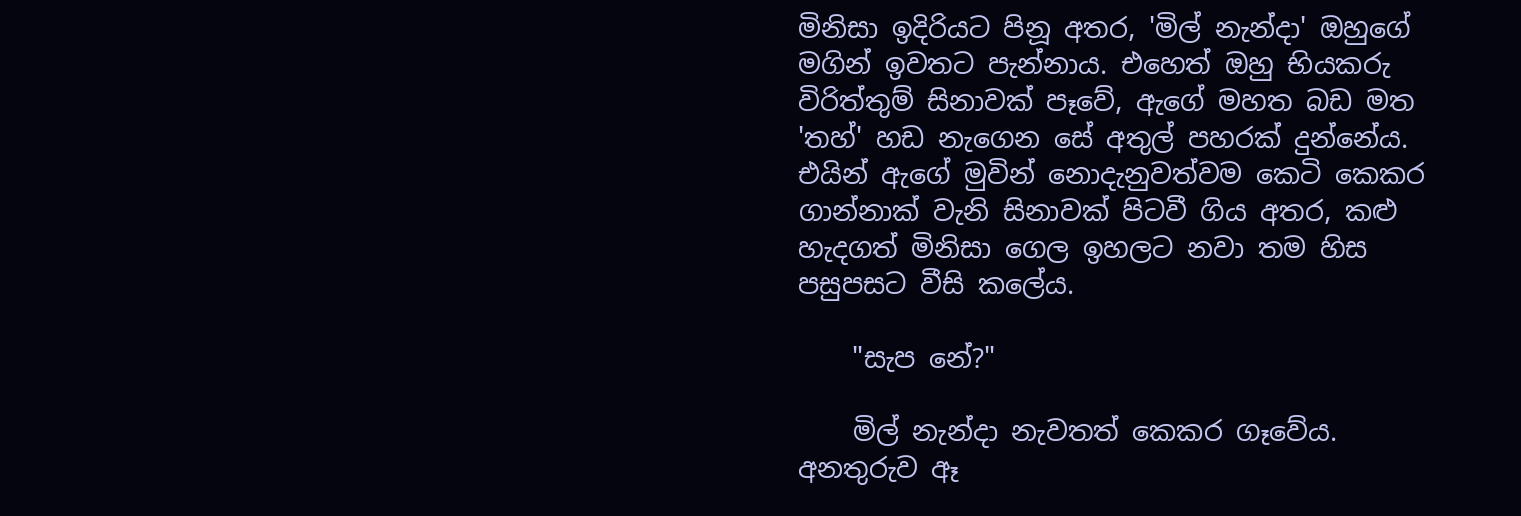මිනිසා ඉදිරියට පිනූ අතර, 'මිල් නැන්දා' ඔහුගේ මගින් ඉවතට පැන්නාය. එහෙත් ඔහු භියකරු විරිත්තුම් සිනාවක් පෑවේ, ඇගේ මහත බඩ මත 'තහ්' හඩ නැගෙන සේ අතුල් පහරක් දුන්නේය. එයින් ඇගේ මුවින් නොදැනුවත්වම කෙටි කෙකර ගාන්නාක් වැනි සිනාවක් පිටවී ගිය අතර, කළු හැදගත් මිනිසා ගෙල ඉහලට නවා තම හිස පසුපසට වීසි කලේය.

    "සැප නේ?"

    මිල් නැන්දා නැවතත් කෙකර ගෑවේය. අනතුරුව ඈ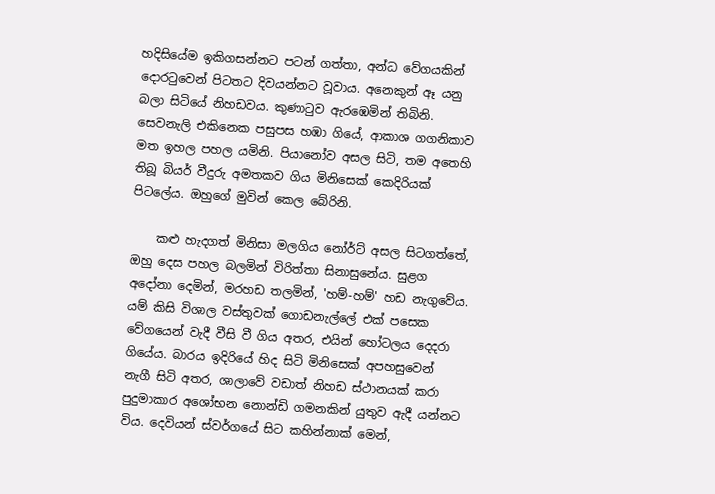හදිසියේම ඉකිගසන්නට පටන් ගත්තා, අන්ධ වේගයකින් දොරටුවෙන් පිටතට දිවයන්නට වූවාය. අනෙකුන් ඈ යනු බලා සිටියේ නිහඩවය. කුණාටුව ඇරඹෙමින් තිබිනි. සෙවනැලි එකිනෙක පසුපස හඹා ගියේ, ආකාශ ගගනිකාව මත ඉහල පහල යමිනි. පියානෝව අසල සිටි, තම අතෙහි තිබූ බියර් වීදුරු අමතකව ගිය මිනිසෙක් කෙදිරියක් පිටලේය. ඔහුගේ මුවින් කෙල බේරිනි.

    කළු හැදගත් මිනිසා මලගිය නෝර්ට් අසල සිටගත්තේ, ඔහු දෙස පහල බලමින් විරිත්තා සිනාසුනේය. සුළග අදෝනා දෙමින්, මරහඩ තලමින්, 'හම්-හම්' හඩ නැගුවේය. යම් කිසි විශාල වස්තුවක් ගොඩනැල්ලේ එක් පසෙක වේගයෙන් වැදී වීසි වී ගිය අතර, එයින් හෝටලය දෙදරා ගියේය. බාරය ඉදිරියේ හිද සිටි මිනිසෙක් අපහසුවෙන් නැගී සිටි අතර, ශාලාවේ වඩාත් නිහඩ ස්ථානයක් කරා පුදුමාකාර අශෝභන නොන්ඩි ගමනකින් යුතුව ඇදී යන්නට විය. දෙවියන් ස්වර්ගයේ සිට කහින්නාක් මෙන්,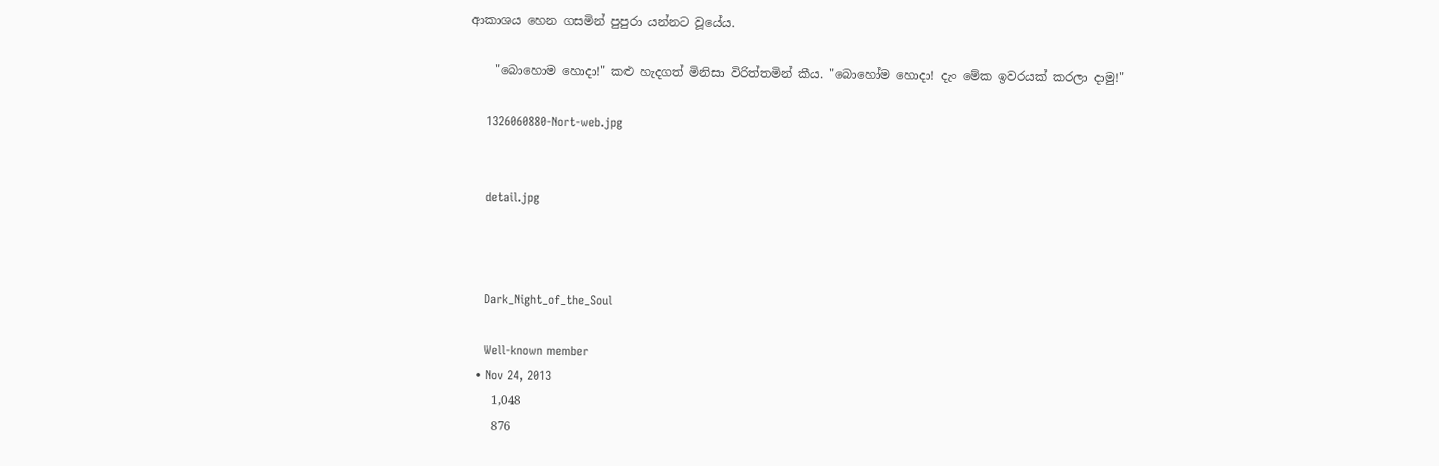ආකාශය හෙන ගසමින් පුපුරා යන්නට වූයේය.

    "බොහොම හොදා!" කළු හැදගත් මිනිසා විරිත්තමින් කීය. "බොහෝම හොදා! දැං මේක ඉවරයක් කරලා දාමු!"

    1326060880-Nort-web.jpg


    detail.jpg



    Dark_Night_of_the_Soul

    Well-known member
  • Nov 24, 2013
    1,048
    876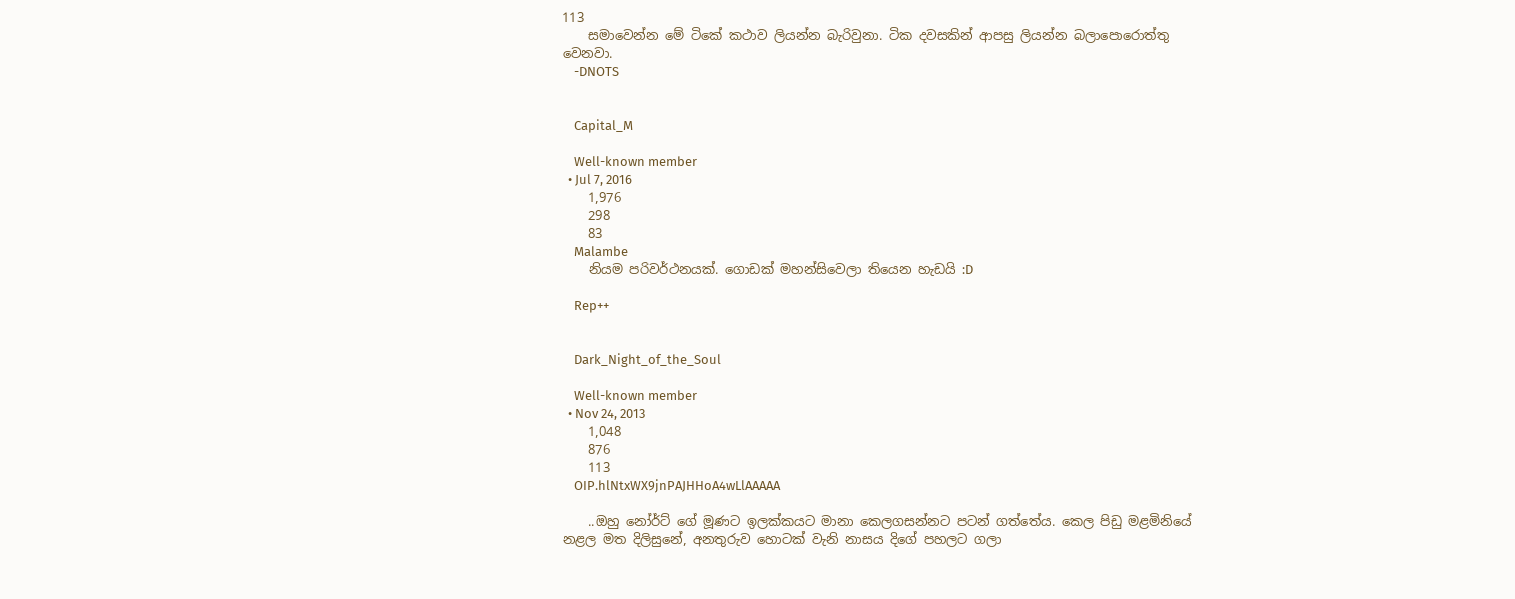113
    සමාවෙන්න මේ ටිකේ කථාව ලියන්න බැරිවුනා. ටික දවසකින් ආපසු ලියන්න බලාපොරොත්තු වෙනවා.
    -DNOTS


    Capital_M

    Well-known member
  • Jul 7, 2016
    1,976
    298
    83
    Malambe
    නියම පරිවර්ථනයක්. ගොඩක් මහන්සිවෙලා තියෙන හැඩයි :D

    Rep++


    Dark_Night_of_the_Soul

    Well-known member
  • Nov 24, 2013
    1,048
    876
    113
    OIP.hlNtxWX9jnPAJHHoA4wLlAAAAA

    ..ඔහු නෝර්ට් ගේ මූණට ඉලක්කයට මානා කෙලගසන්නට පටන් ගත්තේය. කෙල පිඩු මළමිනියේ නළල මත දිලිසුනේ, අනතුරුව හොටක් වැනි නාසය දිගේ පහලට ගලා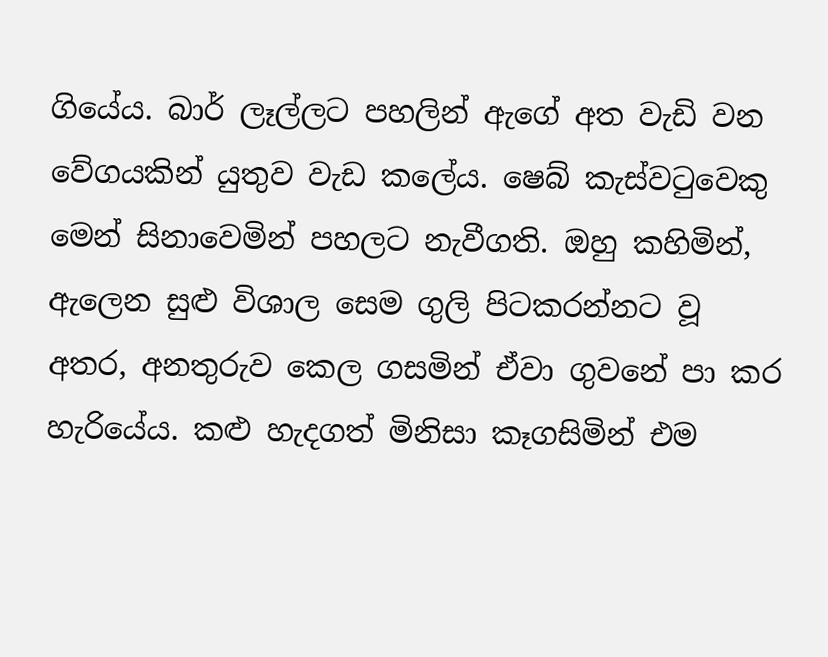ගියේය. බාර් ලෑල්ලට පහලින් ඇගේ අත වැඩි වන වේගයකින් යුතුව වැඩ කලේය. ෂෙබ් කැස්වටුවෙකු මෙන් සිනාවෙමින් පහලට නැවීගති. ඔහු කහිමින්, ඇලෙන සුළු විශාල සෙම ගුලි පිටකරන්නට වූ අතර, අනතුරුව කෙල ගසමින් ඒවා ගුවනේ පා කර හැරියේය. කළු හැදගත් මිනිසා කෑගසිමින් එම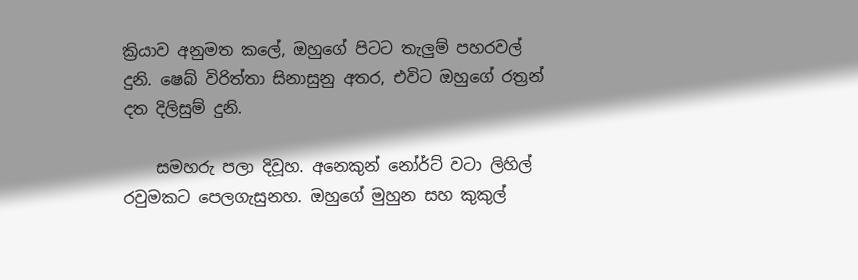ක්‍රියාව අනුමත කලේ, ඔහුගේ පිටට තැලුම් පහරවල් දුනි. ෂෙබ් විරිත්තා සිනාසුනු අතර, එවිට ඔහුගේ රත්‍රන් දත දිලිසුම් දුනි.

    සමහරු පලා දිවූහ. අනෙකුන් නෝර්ට් වටා ලිහිල් රවුමකට පෙලගැසුනහ. ඔහුගේ මුහුන සහ කුකුල්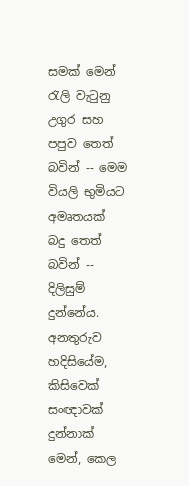සමක් මෙන් රැලි වැටුනු උගුර සහ පපුව තෙත් බවින් -- මෙම වියලි භුමියට අමෘතයක් බදු තෙත් බවින් -- දිලිසුම් දුන්නේය. අනතුරුව හදිසියේම, කිසිවෙක් සංඥාවක් දුන්නාක් මෙන්, කෙල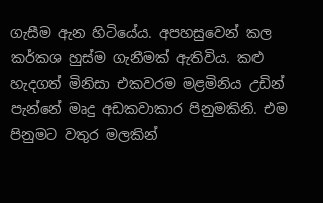ගැසීම ඇන හිටියේය. අපහසුවෙන් කල කර්කශ හුස්ම ගැනීමක් ඇතිවිය. කළු හැදගත් මිනිසා එකවරම මළමිනිය උඩින් පැන්නේ මෘදු අඩකවාකාර පිනුමකිනි. එම පිනුමට වතුර මලකින්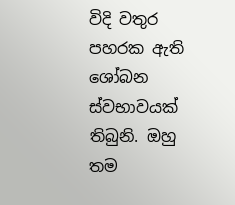විදි වතුර පහරක ඇති ශෝබන ස්වභාවයක් තිබුනි. ඔහු තම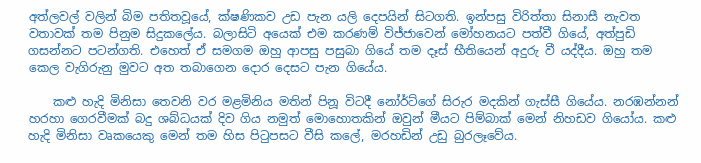අත්ලවල් වලින් බිම පතිතවූයේ, ක්ෂණිකව උඩ පැන යලි දෙපයින් සිටගති. ඉන්පසු විරිත්තා සිනාසී නැවත වතාවක් තම පිනුම සිදුකලේය. බලාසිටි අයෙක් එම කරණම් විජ්ජාවෙන් මෝහනයට පත්වී ගියේ, අත්පුඩි ගසන්නට පටන්ගති. එහෙත් ඒ සමගම ඔහු ආපසු පසුබා ගියේ තම දෑස් භීතියෙන් අදුරු වී යද්දීය. ඔහු තම කෙල වැගිරුනු මුවට අත තබාගෙන දොර දෙසට පැන ගියේය.

    කළු හැදි මිනිසා තෙවනි වර මළමිනිය මතින් පිනූ විටදී නෝර්ට්ගේ සිරුර මදකින් ගැස්සී ගියේය. නරඹන්නන් හරහා ගෙරවීමක් බදු ශබ්ධයක් දිව ගිය නමුත් මොහොතකින් ඔවුන් මීයට පිම්බාක් මෙන් නිහඩව ගියෝය. කළු හැදි මිනිසා වෘකයෙකු මෙන් තම හිස පිටුපසට වීසි කලේ, මරහඩින් උඩු බුරලෑවේය.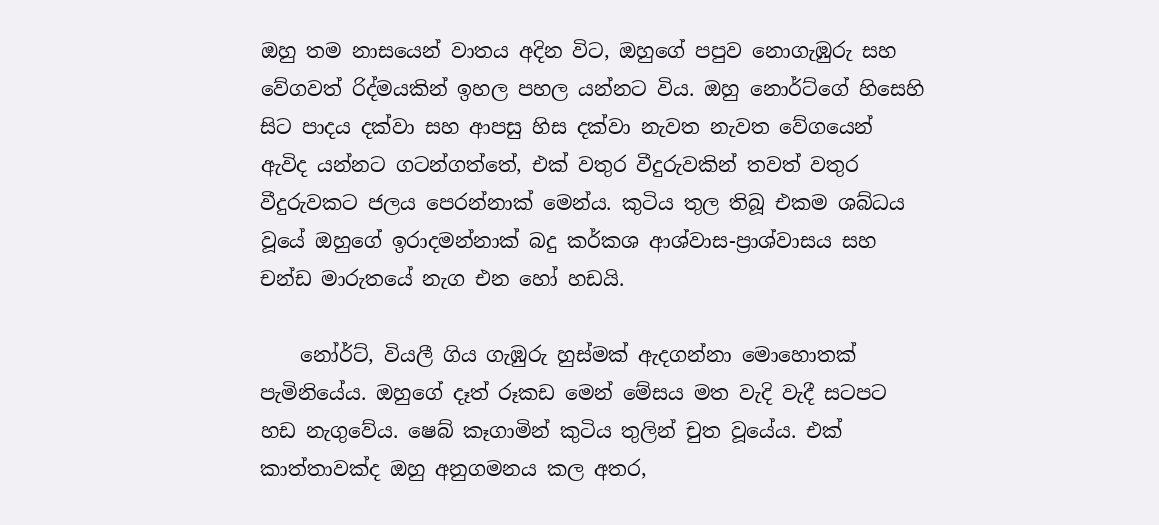ඔහු තම නාසයෙන් වාතය අදින විට, ඔහුගේ පපුව නොගැඹුරු සහ වේගවත් රිද්මයකින් ඉහල පහල යන්නට විය. ඔහු නොර්ට්ගේ හිසෙහි සිට පාදය දක්වා සහ ආපසු හිස දක්වා නැවත නැවත වේගයෙන් ඇවිද යන්නට ගටන්ගත්තේ, එක් වතුර වීදුරුවකින් තවත් වතුර වීදුරුවකට ජලය පෙරන්නාක් මෙන්ය. කුටිය තුල තිබූ එකම ශබ්ධය වූයේ ඔහුගේ ඉරාදමන්නාක් බදු කර්කශ ආශ්වාස-ප්‍රාශ්වාසය සහ චන්ඩ මාරුතයේ නැග එන හෝ හඩයි.

    නෝර්ට්, වියලී ගිය ගැඹුරු හුස්මක් ඇදගන්නා මොහොතක් පැමිනියේය. ඔහුගේ දෑත් රූකඩ මෙන් මේසය මත වැදි වැදී සටපට හඩ නැගුවේය. ෂෙබ් කෑගාමින් කුටිය තුලින් චුත වූයේය. එක් කාත්තාවක්ද ඔහු අනුගමනය කල අතර,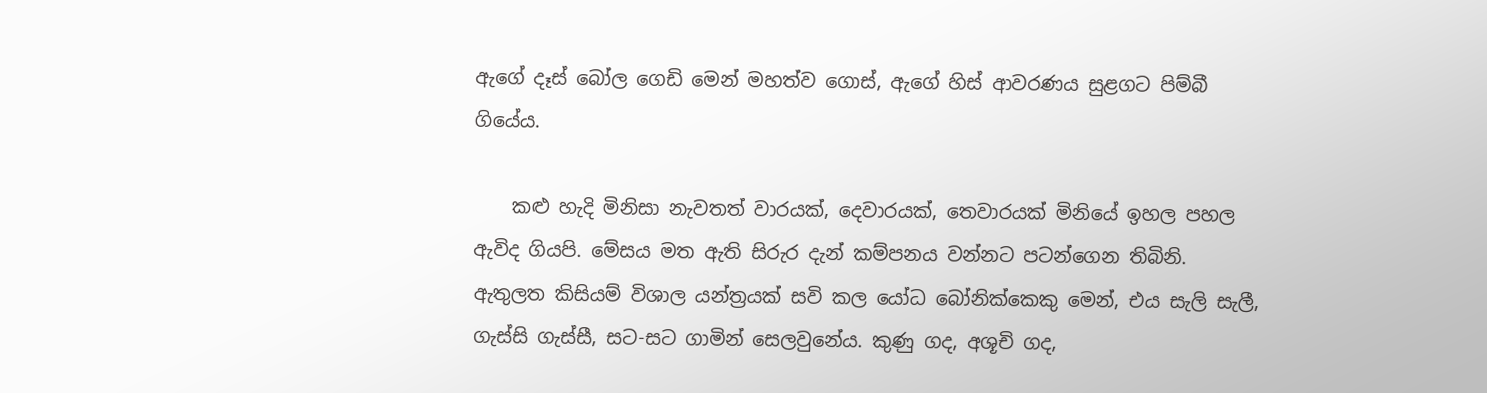ඇගේ දෑස් බෝල ගෙඩි මෙන් මහත්ව ගොස්, ඇගේ හිස් ආවරණය සුළගට පිම්බී ගියේය.

    කළු හැදි මිනිසා නැවතත් වාරයක්, දෙවාරයක්, තෙවාරයක් මිනියේ ඉහල පහල ඇවිද ගියපි. මේසය මත ඇති සිරුර දැන් කම්පනය වන්නට පටන්ගෙන තිබිනි. ඇතුලත කිසියම් විශාල යන්ත්‍රයක් සවි කල යෝධ බෝනික්කෙකු මෙන්, එය සැලි සැලී, ගැස්සි ගැස්සී, සට-සට ගාමින් සෙලවුනේය. කුණු ගද, අශූචි ගද,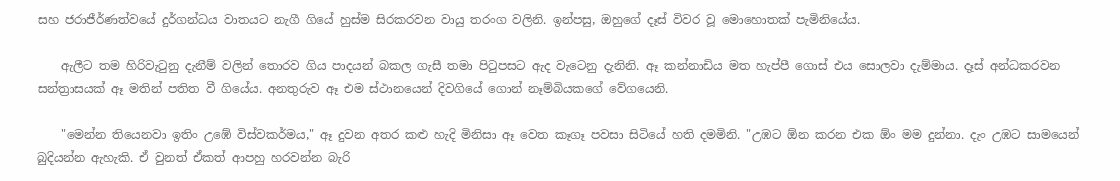සහ ජරාජීර්ණත්වයේ දුර්ගන්ධය වාතයට නැගී ගියේ හුස්ම සිරකරවන වායු තරංග වලිනි. ඉන්පසු, ඔහුගේ දෑස් විවර වූ මොහොතක් පැමිනියේය.

    ඇලීට තම හිරිවැටුනු දැනීම් වලින් තොරව ගිය පාදයන් බකල ගැසී තමා පිටුපසට ඇද වැටෙනු දැනිනි. ඈ කන්නාඩිය මත හැප්පී ගොස් එය සොලවා දැම්මාය. දෑස් අන්ධකරවන සන්ත්‍රාසයක් ඈ මතින් පතිත වී ගියේය. අනතුරුව ඈ එම ස්ථානයෙන් දිවගියේ ගොන් නෑම්බියකගේ වේගයෙනි.

    "මෙන්න තියෙනවා ඉතිං උඹේ විස්වකර්මය," ඈ දුවන අතර කළු හැදි මිනිසා ඈ වෙත කෑගෑ පවසා සිටියේ හති දමමිනි. "උඹට ඕන කරන එක ඕං මම දුන්නා. දැං උඹට සාමයෙන් බුදියන්න ඇහැකි. ඒ වුනත් ඒකත් ආපහු හරවන්න බැරි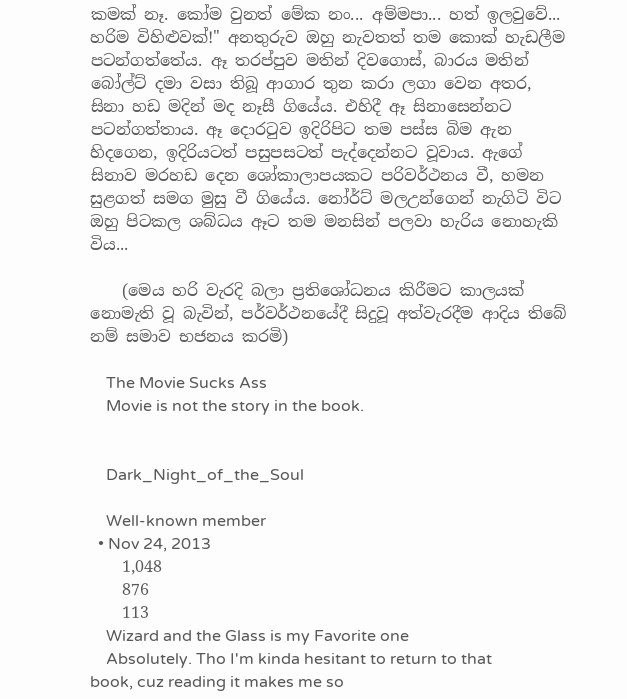කමක් නෑ. කෝම වුනත් මේක නං... අම්මපා... හත් ඉලවුවේ... හරිම විහිළුවක්!" අනතුරුව ඔහු නැවතත් තම කොක් හැඩලීම පටන්ගත්තේය. ඈ තරප්පුව මතින් දිවගොස්, බාරය මතින් බෝල්ට් දමා වසා තිබූ ආගාර තුන කරා ලගා වෙන අතර, සිනා හඩ මදින් මද නෑසී ගියේය. එහිදී ඈ සිනාසෙන්නට පටන්ගත්තාය. ඈ දොරටුව ඉදිරිපිට තම පස්ස බිම ඇන හිදගෙන, ඉදිරියටත් පසුපසටත් පැද්දෙන්නට වූවාය. ඇගේ සිනාව මරහඩ දෙන ශෝකාලාපයකට පරිවර්ථනය වී, හමන සුළගත් සමග මුසු වී ගියේය. නෝර්ට් මලඋන්ගෙන් නැගිටි විට ඔහු පිටකල ශබ්ධය ඈට තම මනසින් පලවා හැරිය නොහැකි විය...

    (මෙය හරි වැරදි බලා ප්‍රතිශෝධනය කිරීමට කාලයක් නොමැති වූ බැවින්, පර්වර්ථනයේදී සිදුවූ අත්වැරදීම ආදිය තිබේ නම් සමාව භජනය කරමි)

    The Movie Sucks Ass
    Movie is not the story in the book.


    Dark_Night_of_the_Soul

    Well-known member
  • Nov 24, 2013
    1,048
    876
    113
    Wizard and the Glass is my Favorite one
    Absolutely. Tho I'm kinda hesitant to return to that book, cuz reading it makes me so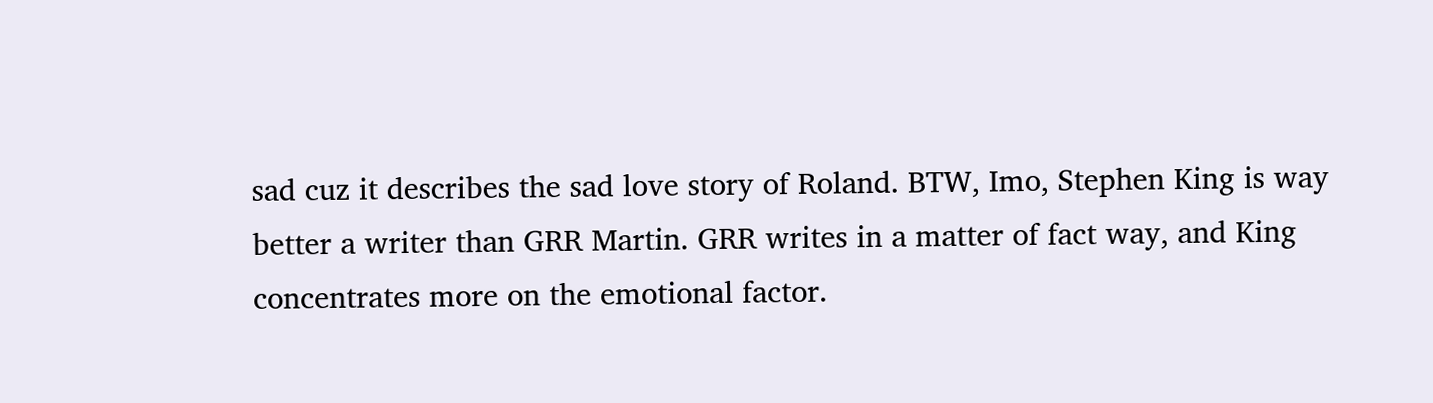sad cuz it describes the sad love story of Roland. BTW, Imo, Stephen King is way better a writer than GRR Martin. GRR writes in a matter of fact way, and King concentrates more on the emotional factor.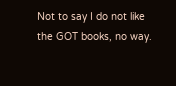Not to say I do not like the GOT books, no way.